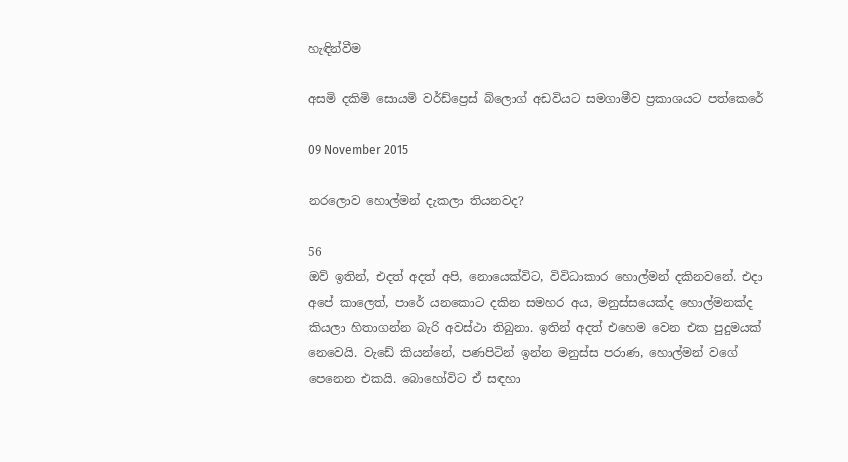හැඳින්වීම

අසමි දකිමි සොයමි වර්ඩ්ප්‍රෙස් බ්ලොග් අඩවියට සමගාමීව ප්‍රකාශයට පත්කෙරේ

09 November 2015

නරලොව හොල්මන් දැකලා තියනවද?

56
ඔව් ඉතින්, එදත් අදත් අපි, නොයෙක්විට, විවිධාකාර හොල්මන් දකිනවනේ. එදා අපේ කාලෙත්, පාරේ යනකොට දකින සමහර අය, මනුස්සයෙක්ද හොල්මනක්ද කියලා හිතාගන්න බැරි අවස්ථා තිබුනා. ඉතින් අදත් එහෙම වෙන එක පුදුමයක් නෙවෙයි. වැඩේ කියන්නේ, පණපිටින් ඉන්න මනුස්ස පරාණ, හොල්මන් වගේ පෙනෙන එකයි. බොහෝවිට ඒ සඳහා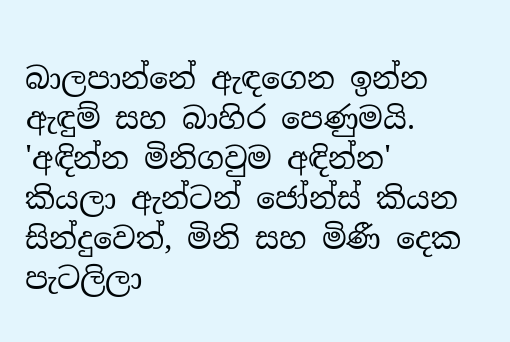බාලපාන්නේ ඇඳගෙන ඉන්න ඇඳුම් සහ බාහිර පෙණුමයි. 'අඳින්න මිනිගවුම අඳින්න' කියලා ඇන්ටන් ජෝන්ස් කියන සින්දුවෙත්, මිනි සහ මිණී දෙක පැටලිලා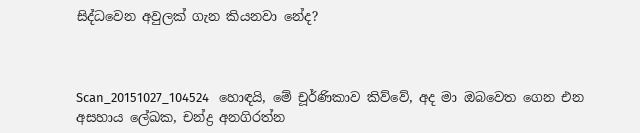සිද්ධවෙන අවුලක් ගැන කියනවා නේද?



Scan_20151027_104524   හොඳයි, මේ චූර්ණිකාව කිව්වේ, අද මා ඔබවෙත ගෙන එන අසහාය ලේඛක, චන්ද්‍ර අනගිරත්න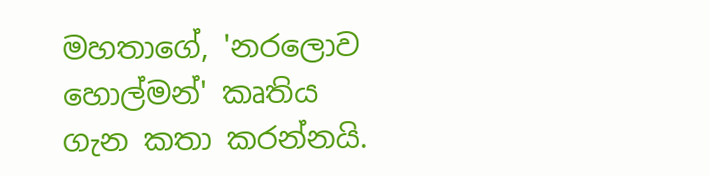මහතාගේ, 'නරලොව හොල්මන්' කෘතිය ගැන කතා කරන්නයි.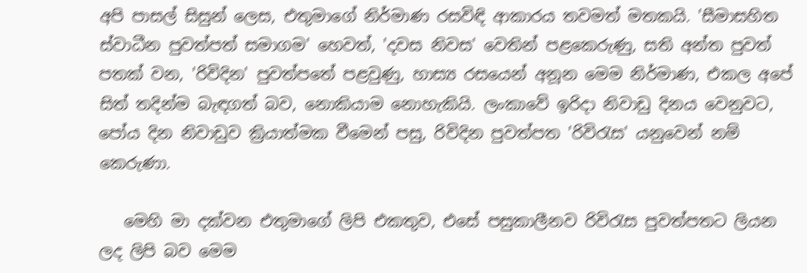අපි පාසල් සිසුන් ලෙස, එතුමාගේ නිර්මාණ රසවිඳි ආකාරය තවමත් මතකයි. 'සීමාසහිත ස්වාධීන පුවත්පත් සමාගම' හෙවත්, 'දවස නිවස' වෙතින් පළකෙරුණු, සති අන්ත පුවත් පතක් වන, 'රිවිදින' පුවත්පතේ පළවුණු, හාස්‍ය රසයෙන් අනූන මෙම නිර්මාණ, එකල අපේ සිත් තදින්ම බැඳගත් බව, නොකියාම නොහැකියි. ලංකාවේ ඉරිදා නිවාඩු දිනය වෙනුවට, පෝය දින නිවාඩුව ක්‍රියාත්මක වීමෙන් පසු, රිවිදින පුවත්පත 'රිවිරැස' යනුවෙන් නම් කෙරුණා.

   මෙහි මා දක්වන එතුමාගේ ලිපි එකතුව, එසේ පසුකාලීනව රිවිරැස පුවත්පතට ලියන ලද ලිපි බව මෙම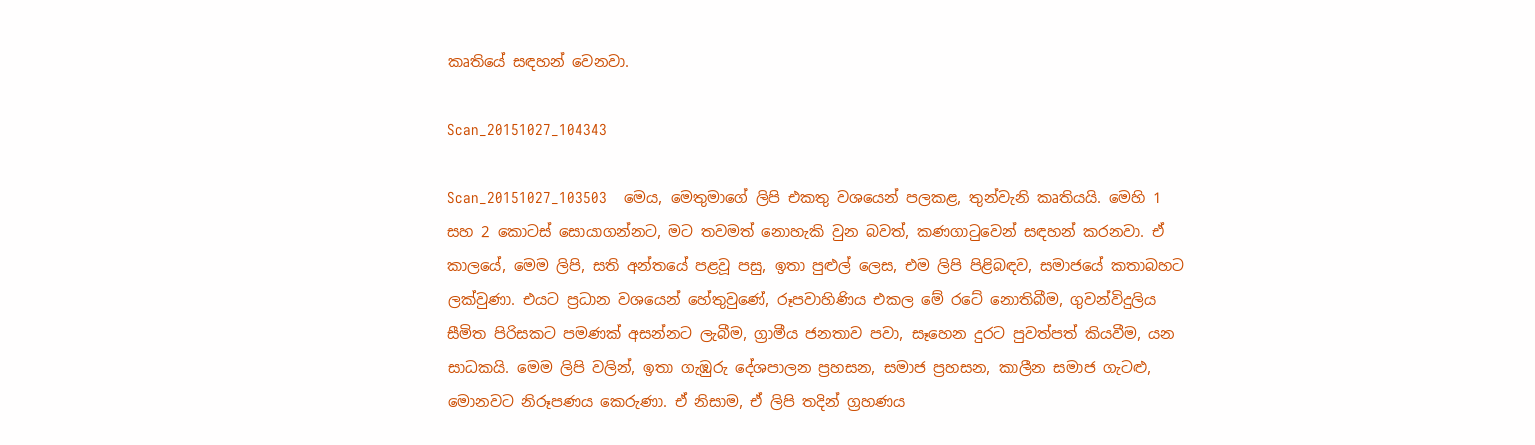කෘතියේ සඳහන් වෙනවා.

Scan_20151027_104343

Scan_20151027_103503    මෙය, මෙතුමාගේ ලිපි එකතු වශයෙන් පලකළ, තුන්වැනි කෘතියයි. මෙහි 1 සහ 2 කොටස් සොයාගන්නට, මට තවමත් නොහැකි වුන බවත්, කණගාටුවෙන් සඳහන් කරනවා. ඒ කාලයේ, මෙම ලිපි, සති අන්තයේ පළවූ පසු, ඉතා පුළුල් ලෙස, එම ලිපි පිළිබඳව, සමාජයේ කතාබහට ලක්වුණා. එයට ප්‍රධාන වශයෙන් හේතුවුණේ, රූපවාහිණිය එකල මේ රටේ නොතිබීම, ගුවන්විදුලිය සීමිත පිරිසකට පමණක් අසන්නට ලැබීම, ග්‍රාමීය ජනතාව පවා, සෑහෙන දුරට පුවත්පත් කියවීම, යන සාධකයි. මෙම ලිපි වලින්, ඉතා ගැඹුරු දේශපාලන ප්‍රහසන, සමාජ ප්‍රහසන, කාලීන සමාජ ගැටළු, මොනවට නිරූපණය කෙරුණා. ඒ නිසාම, ඒ ලිපි තදින් ග්‍රහණය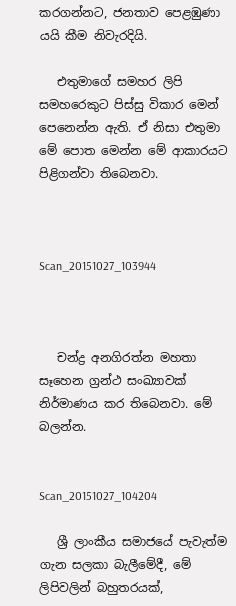කරගන්නට, ජනතාව පෙළඹුණා යයි කීම නිවැරදියි.

   එතුමාගේ සමහර ලිපි සමහරෙකුට පිස්සු විකාර මෙන් පෙනෙන්න ඇති. ඒ නිසා එතුමා මේ පොත මෙන්න මේ ආකාරයට පිළිගන්වා තිබෙනවා.



Scan_20151027_103944



   චන්ද්‍ර අනගිරත්න මහතා සෑහෙන ග්‍රන්ථ සංඛ්‍යාවක් නිර්මාණය කර තිබෙනවා. මේ බලන්න.


Scan_20151027_104204

   ශ්‍රී ලාංකීය සමාජයේ පැවැත්ම ගැන සලකා බැලීමේදී, මේ ලිපිවලින් බහුතරයක්,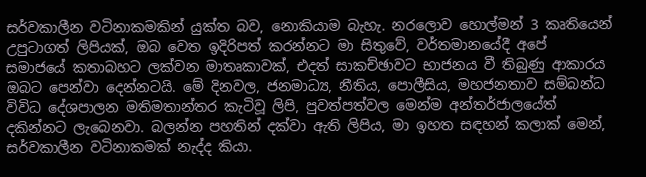සර්වකාලීන වටිනාකමකින් යුක්ත බව, නොකියාම බැහැ. නරලොව හොල්මන් 3 කෘතියෙන් උපුටාගත් ලිපියක්, ඔබ වෙත ඉදිරිපත් කරන්නට මා සිතුවේ, වර්තමානයේදී අපේ සමාජයේ කතාබහට ලක්වන මාතෘකාවක්, එදත් සාකච්ඡාවට භාජනය වී තිබුණු ආකාරය ඔබට පෙන්වා දෙන්නටයි. මේ දිනවල, ජනමාධ්‍ය, නීතිය, පොලීසිය, මහජනතාව සම්බන්ධ විවිධ දේශපාලන මතිමතාන්තර කැටිවූ ලිපි, පුවත්පත්වල මෙන්ම අන්තර්ජාලයේත් දකින්නට ලැබෙනවා. බලන්න පහතින් දක්වා ඇති ලිපිය, මා ඉහත සඳහන් කලාක් මෙන්, සර්වකාලීන වටිනාකමක් නැද්ද කියා.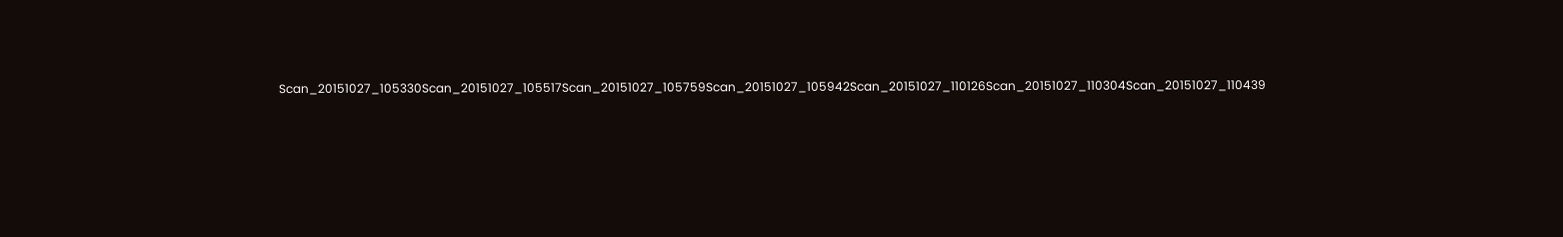Scan_20151027_105330Scan_20151027_105517Scan_20151027_105759Scan_20151027_105942Scan_20151027_110126Scan_20151027_110304Scan_20151027_110439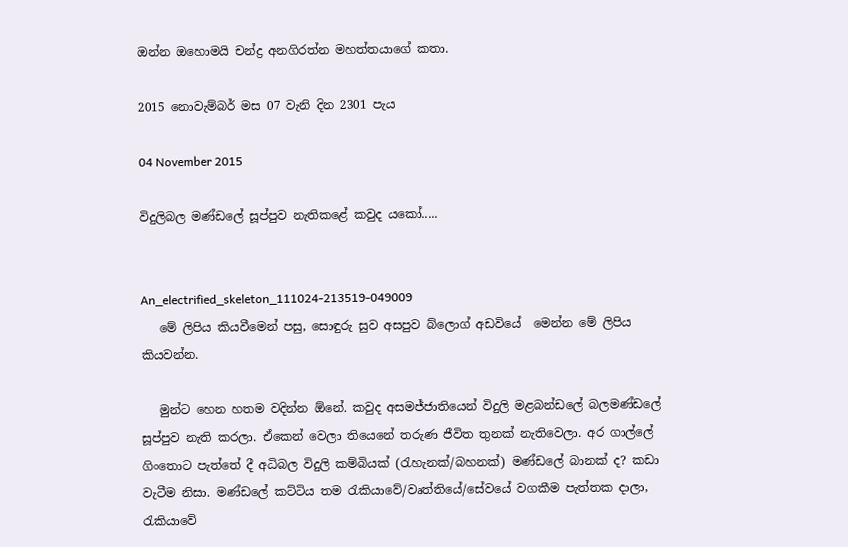ඔන්න ඔහොමයි චන්ද්‍ර අනගිරත්න මහත්තයාගේ කතා.

2015 නොවැම්බර් මස 07 වැනි දින 2301 පැය

04 November 2015

විදුලිබල මණ්ඩලේ සූප්පුව නැතිකළේ කවුද යකෝ.....


An_electrified_skeleton_111024-213519-049009
   මේ ලිපිය කියවීමෙන් පසු, සොඳුරු සුව අසපුව බ්ලොග් අඩවියේ  මෙන්න මේ ලිපිය කියවන්න.

   මුන්ට හෙන හතම වදින්න ඕනේ. කවුද අසමජ්ජාතියෙන් විදුලි මළබන්ඩලේ බලමණ්ඩලේ සූප්පුව නැති කරලා. ඒකෙන් වෙලා තියෙනේ තරුණ ජීවිත තුනක් නැතිවෙලා. අර ගාල්ලේ ගිංතොට පැත්තේ දී අධිබල විදුලි කම්බියක් (රැහැනක්/බහනක්) මණ්ඩලේ බානක් ද? කඩා වැටීම නිසා. මණ්ඩලේ කට්ටිය තම රැකියාවේ/වෘත්තියේ/සේවයේ වගකීම පැත්තක දාලා, රැකියාවේ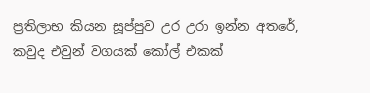ප්‍රතිලාභ කියන සූප්පුව උර උරා ඉන්න අතරේ, කවුද එවුන් වගයක් කෝල් එකක්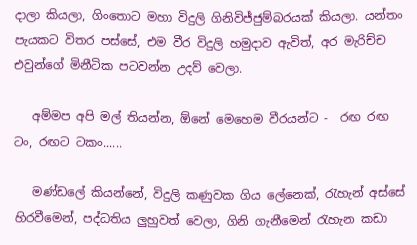දාලා කියලා, ගිංතොට මහා විදුලි ගිනිවිජ්ජුම්බරයක් කියලා. යන්තං පැයකට විතර පස්සේ, එම වීර විදුලි හමුදාව ඇවිත්, අර මැරිච්ච එවුන්ගේ මිනීටික පටවන්න උදව් වෙලා.

   අම්මප අපි මල් තියන්න, ඕනේ මෙහෙම වීරයන්ට -  රඟ රඟ ටං, රඟට ටකං......

   මණ්ඩලේ කියන්නේ, විදුලි කණුවක ගිය ලේනෙක්, රැහැන් අස්සේ හිරවීමෙන්, පද්ධතිය ලුහුවත් වෙලා, ගිනි ගැනීමෙන් රැහැන කඩා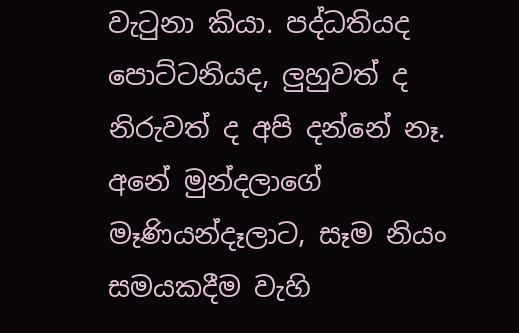වැටුනා කියා. පද්ධතියද පොට්ටනියද, ලුහුවත් ද නිරුවත් ද අපි දන්නේ නෑ. අනේ මුන්දලාගේ මෑණියන්දෑලාට, සෑම නියං සමයකදීම වැහි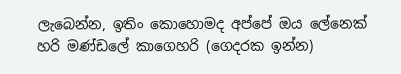ලැබෙන්න, ඉතිං කොහොමද අප්පේ ඔය ලේනෙක් හරි මණ්ඩලේ කාගෙහරි (ගෙදරක ඉන්න)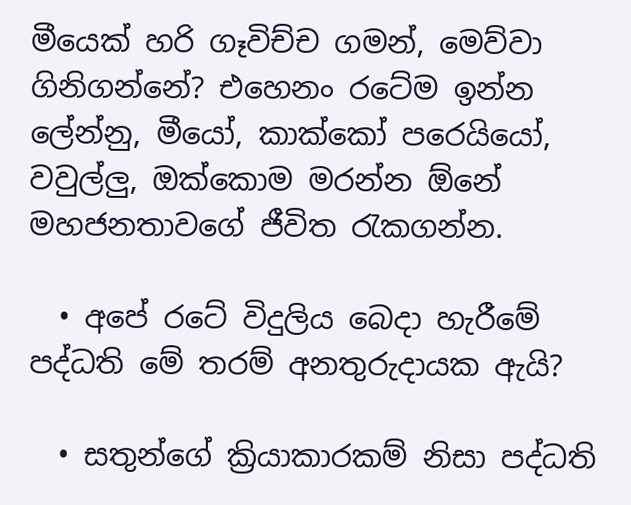මීයෙක් හරි ගෑවිච්ච ගමන්, මෙව්වා ගිනිගන්නේ? එහෙනං රටේම ඉන්න ලේන්නු, මීයෝ, කාක්කෝ පරෙයියෝ, වවුල්ලු, ඔක්කොම මරන්න ඕනේ මහජනතාවගේ ජීවිත රැකගන්න.

  • අපේ රටේ විදුලිය බෙදා හැරීමේ පද්ධති මේ තරම් අනතුරුදායක ඇයි?

  • සතුන්ගේ ක්‍රියාකාරකම් නිසා පද්ධති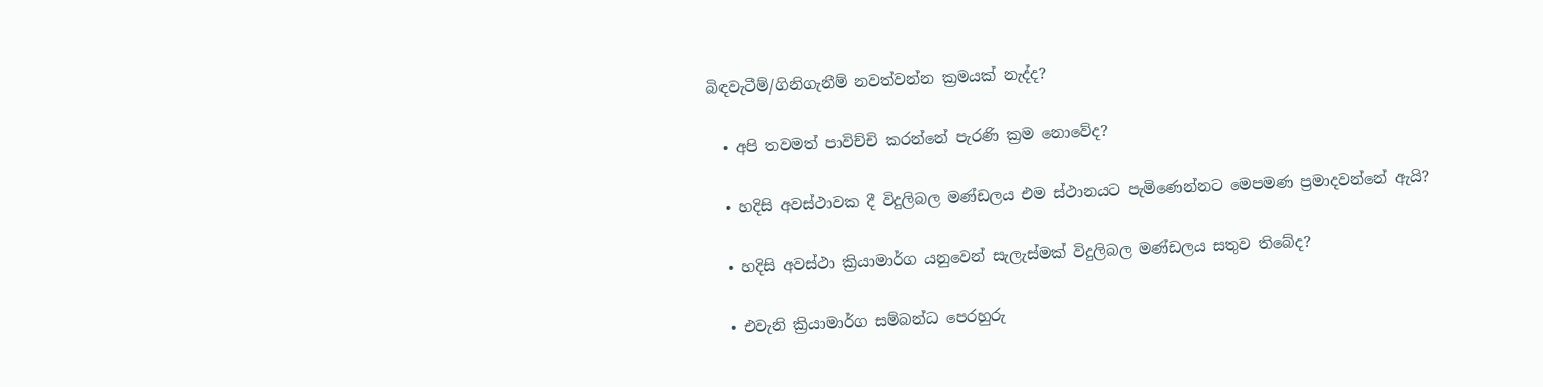බිඳවැටීම්/ගිනිගැනීම් නවත්වන්න ක්‍රමයක් නැද්ද?

  • අපි තවමත් පාවිච්චි කරන්නේ පැරණි ක්‍රම නොවේද?

  • හදිසි අවස්ථාවක දී විදුලිබල මණ්ඩලය එම ස්ථානයට පැමිණෙන්නට මෙපමණ ප්‍රමාදවන්නේ ඇයි?

  • හදිසි අවස්ථා ක්‍රියාමාර්ග යනුවෙන් සැලැස්මක් විදුලිබල මණ්ඩලය සතුව තිබේද?

  • එවැනි ක්‍රියාමාර්ග සම්බන්ධ පෙරහුරු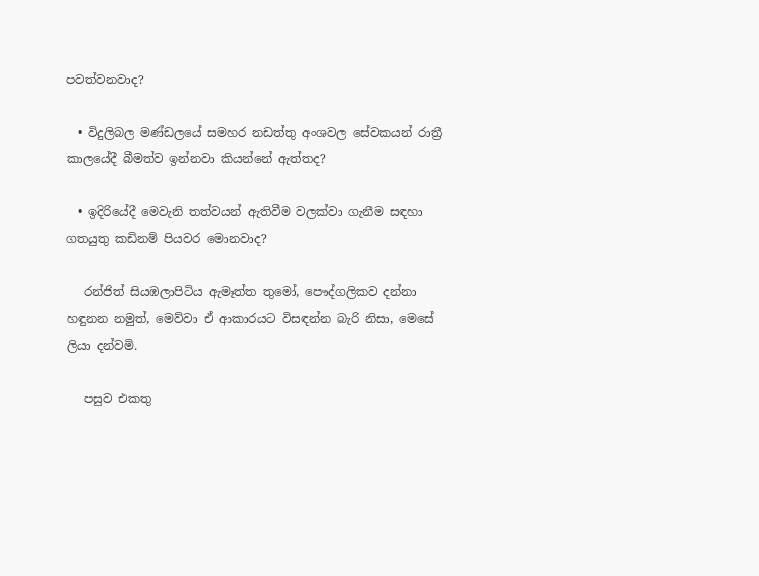පවත්වනවාද?

  • විදුලිබල මණ්ඩලයේ සමහර නඩත්තු අංශවල සේවකයන් රාත්‍රී කාලයේදී බීමත්ව ඉන්නවා කියන්නේ ඇත්තද?

  • ඉදිරියේදී මෙවැනි තත්වයන් ඇතිවීම වලක්වා ගැනීම සඳහා ගතයුතු කඩිනම් පියවර මොනවාද?

   රන්ජිත් සියඹලාපිටිය ඇමෑත්ත තුමෝ, පෞද්ගලිකව දන්නා හඳුනන නමුත්, මෙව්වා ඒ ආකාරයට විසඳන්න බැරි නිසා, මෙසේ ලියා දන්වමි.

   පසුව එකතු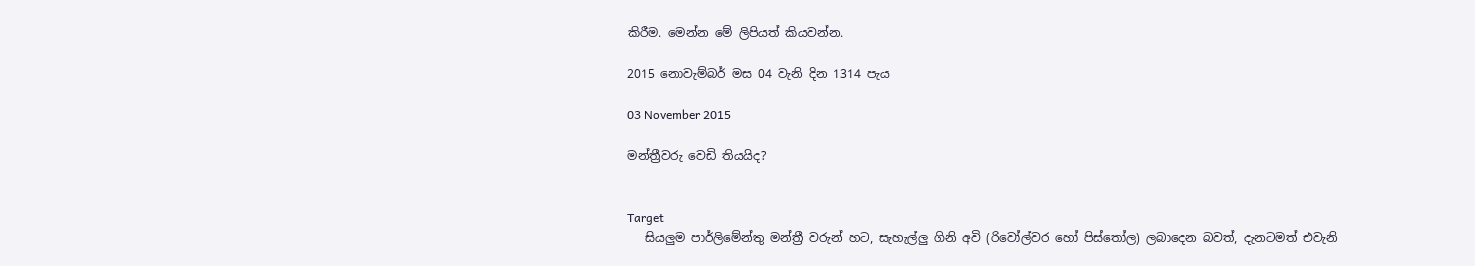කිරීම. මෙන්න මේ ලිපියත් කියවන්න.

2015 නොවැම්බර් මස 04 වැනි දින 1314 පැය

03 November 2015

මන්ත්‍රීවරු වෙඩි තියයිද?


Target
   සියලුම පාර්ලිමේන්තු මන්ත්‍රී වරුන් හට, සැහැල්ලු ගිනි අවි (රිවෝල්වර හෝ පිස්තෝල) ලබාදෙන බවත්, දැනටමත් එවැනි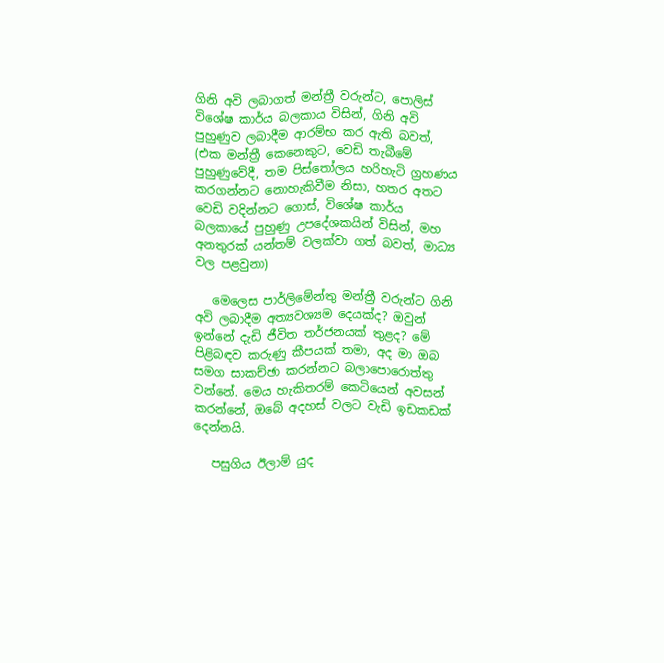ගිනි අවි ලබාගත් මන්ත්‍රී වරුන්ට, පොලිස් විශේෂ කාර්ය බලකාය විසින්, ගිනි අවි පුහුණුව ලබාදීම ආරම්භ කර ඇති බවත්, (එක මන්ත්‍රී කෙනෙකුට, වෙඩි තැබීමේ පුහුණුවේදී, තම පිස්තෝලය හරිහැටි ග්‍රහණය කරගන්නට නොහැකිවීම නිසා, හතර අතට වෙඩි වදින්නට ගොස්, විශේෂ කාර්ය බලකායේ පුහුණු උපදේශකයින් විසින්, මහ අනතුරක් යන්තම් වලක්වා ගත් බවත්, මාධ්‍ය වල පළවුනා)

   මෙලෙස පාර්ලිමේන්තු මන්ත්‍රී වරුන්ට ගිනි අවි ලබාදීම අත්‍යවශ්‍යම දෙයක්ද? ඔවුන් ඉන්නේ දැඩි ජීවිත තර්ජනයක් තුළද? මේ පිළිබඳව කරුණු කීපයක් තමා, අද මා ඔබ සමග සාකච්ඡා කරන්නට බලාපොරොත්තු වන්නේ. මෙය හැකිතරම් කෙටියෙන් අවසන් කරන්නේ, ඔබේ අදහස් වලට වැඩි ඉඩකඩක් දෙන්නයි.

   පසුගිය ඊලාම් යුද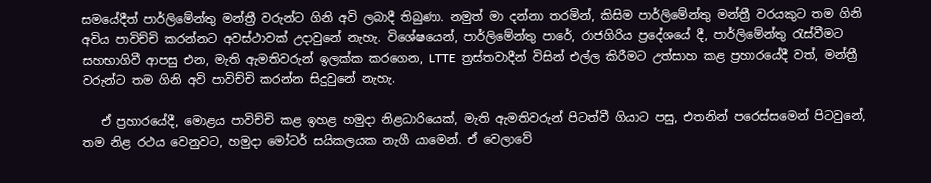සමයේදීත් පාර්ලිමේන්තු මන්ත්‍රී වරුන්ට ගිනි අවි ලබාදී තිබුණා. නමුත් මා දන්නා තරමින්, කිසිම පාර්ලිමේන්තු මන්ත්‍රී වරයකුට තම ගිනි අවිය පාවිච්චි කරන්නට අවස්ථාවක් උදාවුනේ නැහැ. විශේෂයෙන්, පාර්ලිමේන්තු පාරේ, රාජගිරිය ප්‍රදේශයේ දී, පාර්ලිමේන්තු රැස්වීමට සහභාගිවී ආපසු එන, මැති ඇමතිවරුන් ඉලක්ක කරගෙන, LTTE  ත්‍රස්තවාදීන් විසින් එල්ල කිරීමට උත්සාහ කළ ප්‍රහාරයේදී වත්, මන්ත්‍රී වරුන්ට තම ගිනි අවි පාවිච්චි කරන්න සිදුවුනේ නැහැ.

   ඒ ප්‍රහාරයේදී, මොළය පාවිච්චි කළ ඉහළ හමුදා නිළධාරියෙක්, මැති ඇමතිවරුන් පිටත්වී ගියාට පසු, එතනින් පරෙස්සමෙන් පිටවුනේ, තම නිළ රථය වෙනුවට, හමුදා මෝටර් සයිකලයක නැගී යාමෙන්. ඒ වෙලාවේ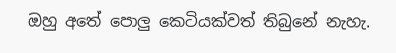ඔහු අතේ පොලු කෙටියක්වත් තිබුනේ නැහැ.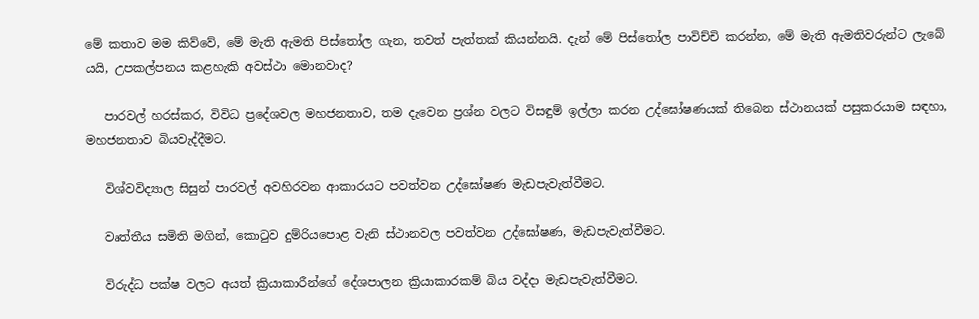මේ කතාව මම කිව්වේ, මේ මැති ඇමති පිස්තෝල ගැන, තවත් පැත්තක් කියන්නයි. දැන් මේ පිස්තෝල පාවිච්චි කරන්න, මේ මැති ඇමතිවරුන්ට ලැබේ යයි, උපකල්පනය කළහැකි අවස්ථා මොනවාද?

   පාරවල් හරස්කර, විවිධ ප්‍රදේශවල මහජනතාව, තම දැවෙන ප්‍රශ්න වලට විසඳුම් ඉල්ලා කරන උද්ඝෝෂණයක් තිබෙන ස්ථානයක් පසුකරයාම සඳහා, මහජනතාව බියවැද්දීමට.

   විශ්වවිද්‍යාල සිසුන් පාරවල් අවහිරවන ආකාරයට පවත්වන උද්ඝෝෂණ මැඩපැවැත්වීමට.

   වෘත්තීය සමිති මගින්, කොටුව දුම්රියපොළ වැනි ස්ථානවල පවත්වන උද්ඝෝෂණ, මැඩපැවැත්වීමට.

   විරුද්ධ පක්ෂ වලට අයත් ක්‍රියාකාරීන්ගේ දේශපාලන ක්‍රියාකාරකම් බිය වද්දා මැඩපැවැත්වීමට.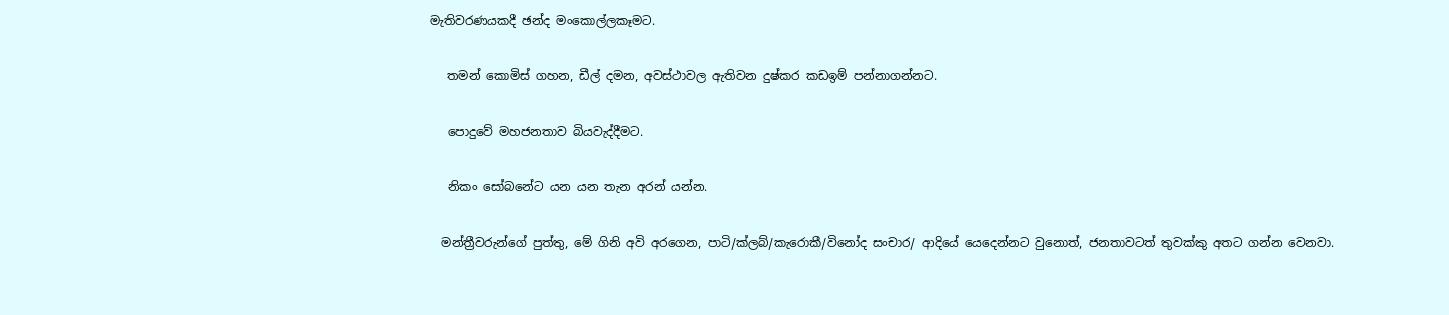මැතිවරණයකදී ඡන්ද මංකොල්ලකෑමට.

   තමන් කොමිස් ගහන, ඩීල් දමන, අවස්ථාවල ඇතිවන දුෂ්කර කඩඉම් පන්නාගන්නට.

   පොදුවේ මහජනතාව බියවැද්දීමට.

   නිකං සෝබනේට යන යන තැන අරන් යන්න.

  මන්ත්‍රීවරුන්ගේ පුත්තු, මේ ගිනි අවි අරගෙන, පාටි/ක්ලබ්/කැරොකී/විනෝද සංචාර/ ආදියේ යෙදෙන්නට වුනොත්, ජනතාවටත් තුවක්කු අතට ගන්න වෙනවා.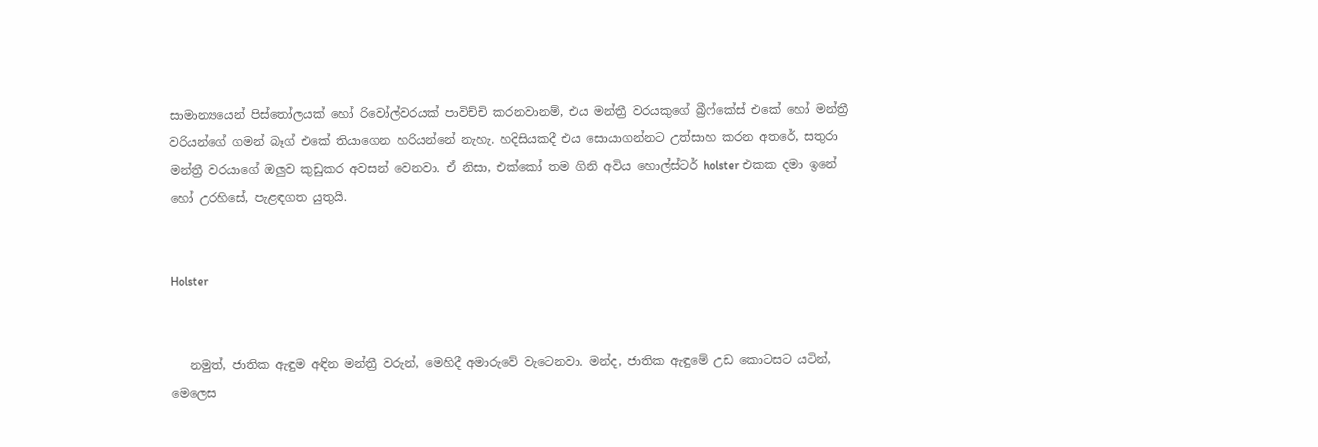සාමාන්‍යයෙන් පිස්තෝලයක් හෝ රිවෝල්වරයක් පාවිච්චි කරනවානම්, එය මන්ත්‍රී වරයකුගේ බ්‍රීෆ්කේස් එකේ හෝ මන්ත්‍රී වරියන්ගේ ගමන් බෑග් එකේ තියාගෙන හරියන්නේ නැහැ. හදිසියකදී එය සොයාගන්නට උත්සාහ කරන අතරේ, සතුරා මන්ත්‍රී වරයාගේ ඔලුව කුඩුකර අවසන් වෙනවා. ඒ නිසා, එක්කෝ තම ගිනි අවිය හොල්ස්ටර් holster එකක දමා ඉනේ හෝ උරහිසේ, පැළඳගත යුතුයි.


Holster


   නමුත්, ජාතික ඇඳුම අඳින මන්ත්‍රී වරුන්, මෙහිදී අමාරුවේ වැටෙනවා. මන්ද, ජාතික ඇඳුමේ උඩ කොටසට යටින්, මෙලෙස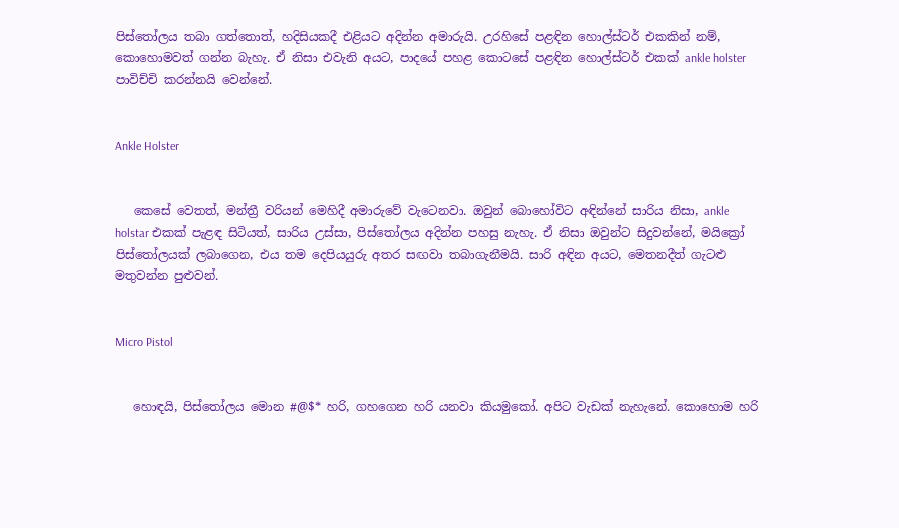පිස්තෝලය තබා ගත්තොත්, හදිසියකදී එළියට අදින්න අමාරුයි. උරහිසේ පළඳින හොල්ස්ටර් එකකින් නම්, කොහොමවත් ගන්න බැහැ. ඒ නිසා එවැනි අයට, පාදයේ පහළ කොටසේ පළඳින හොල්ස්ටර් එකක් ankle holster පාවිච්චි කරන්නයි වෙන්නේ.


Ankle Holster


   කෙසේ වෙතත්, මන්ත්‍රී වරියන් මෙහිදී අමාරුවේ වැටෙනවා. ඔවුන් බොහෝවිට අඳින්නේ සාරිය නිසා, ankle holstar එකක් පැළඳ සිටියත්, සාරිය උස්සා, පිස්තෝලය අදින්න පහසු නැහැ. ඒ නිසා ඔවුන්ට සිදුවන්නේ, මයික්‍රෝ පිස්තෝලයක් ලබාගෙන, එය තම දෙපියයුරු අතර සඟවා තබාගැනීමයි. සාරි අඳින අයට, මෙතනදීත් ගැටළු මතුවන්න පුළුවන්.


Micro Pistol


   හොඳයි, පිස්තෝලය මොන #@$* හරි, ගහගෙන හරි යනවා කියමුකෝ. අපිට වැඩක් නැහැනේ. කොහොම හරි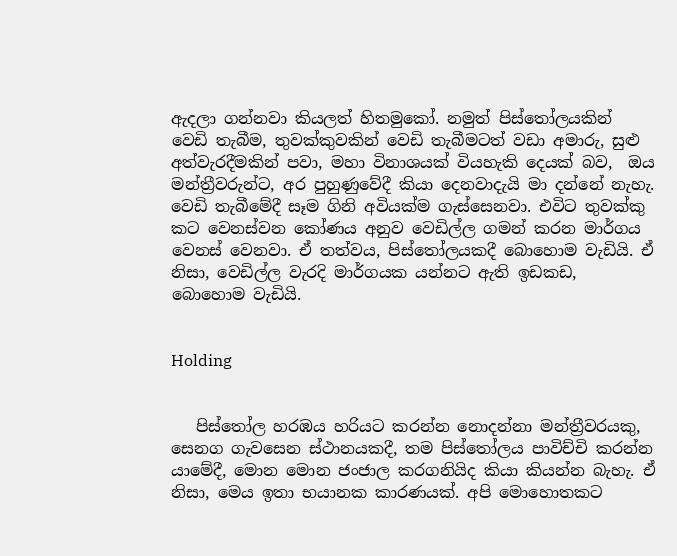ඇදලා ගන්නවා කියලත් හිතමුකෝ. නමුත් පිස්තෝලයකින් වෙඩි තැබීම, තුවක්කුවකින් වෙඩි තැබීමටත් වඩා අමාරු, සුළු අත්වැරදීමකින් පවා, මහා විනාශයක් වියහැකි දෙයක් බව,  ඔය මන්ත්‍රීවරුන්ට, අර පුහුණුවේදී කියා දෙනවාදැයි මා දන්නේ නැහැ. වෙඩි තැබීමේදී සෑම ගිනි අවියක්ම ගැස්සෙනවා. එවිට තුවක්කු කට වෙනස්වන කෝණය අනුව වෙඩිල්ල ගමන් කරන මාර්ගය වෙනස් වෙනවා. ඒ තත්වය, පිස්තෝලයකදී බොහොම වැඩියි. ඒ නිසා, වෙඩිල්ල වැරදි මාර්ගයක යන්නට ඇති ඉඩකඩ, බොහොම වැඩියි.


Holding


   පිස්තෝල හරඹය හරියට කරන්න නොදන්නා මන්ත්‍රීවරයකු, සෙනග ගැවසෙන ස්ථානයකදී, තම පිස්තෝලය පාවිච්චි කරන්න යාමේදී, මොන මොන ජංජාල කරගනියිද කියා කියන්න බැහැ. ඒ නිසා, මෙය ඉතා භයානක කාරණයක්. අපි මොහොතකට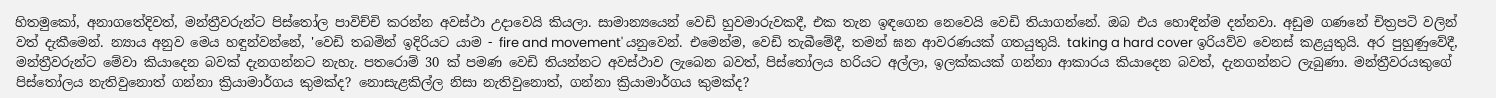හිතමුකෝ, අනාගතේදිවත්, මන්ත්‍රීවරුන්ට පිස්තෝල පාවිච්චි කරන්න අවස්ථා උදාවෙයි කියලා. සාමාන්‍යයෙන් වෙඩි හුවමාරුවකදී, එක තැන ඉඳගෙන නෙවෙයි වෙඩි තියාගන්නේ. ඔබ එය හොඳින්ම දන්නවා. අඩුම ගණනේ චිත්‍රපටි වලින් වත් දැකීමෙන්. න්‍යාය අනුව මෙය හඳුන්වන්නේ, 'වෙඩි තබමින් ඉදිරියට යාම - fire and movement' යනුවෙන්. එමෙන්ම, වෙඩි තැබීමේදී, තමන් ඝන ආවරණයක් ගතයුතුයි. taking a hard cover ඉරියව්ව වෙනස් කළයුතුයි. අර පුහුණුවේදී, මන්ත්‍රීවරුන්ට මේවා කියාදෙන බවක් දැනගන්නට නැහැ. පතරොම් 30 ක් පමණ වෙඩි තියන්නට අවස්ථාව ලැබෙන බවත්, පිස්තෝලය හරියට අල්ලා, ඉලක්කයක් ගන්නා ආකාරය කියාදෙන බවත්, දැනගන්නට ලැබුණා. මන්ත්‍රීවරයකුගේ පිස්තෝලය නැතිවුනොත් ගන්නා ක්‍රියාමාර්ගය කුමක්ද? නොසැළකිල්ල නිසා නැතිවුනොත්, ගන්නා ක්‍රියාමාර්ගය කුමක්ද?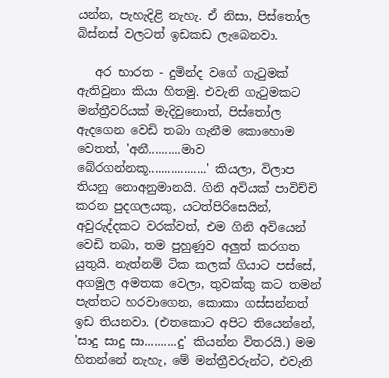යන්න, පැහැදිළි නැහැ. ඒ නිසා, පිස්තෝල බිස්නස් වලටත් ඉඩකඩ ලැබෙනවා.

   අර භාරත - දුමින්ද වගේ ගැටුමක් ඇතිවුනා කියා හිතමු. එවැනි ගැටුමකට මන්ත්‍රීවරියක් මැදිවුනොත්, පිස්තෝල ඇදගෙන වෙඩි තබා ගැනීම කොහොම වෙතත්, 'අනී..........මාව බේරගන්නකූ..................' කියලා, විලාප තියනු නොඅනුමානයි. ගිනි අවියක් පාවිච්චි කරන පුදගලයකු, යටත්පිරිසෙයින්, අවුරුද්දකට වරක්වත්, එම ගිනි අවියෙන් වෙඩි තබා, තම පුහුණුව අලුත් කරගත යුතුයි. නැත්නම් ටික කලක් ගියාට පස්සේ, අගමුල අමතක වෙලා, තුවක්කු කට තමන් පැත්තට හරවාගෙන, කොකා ගස්සන්නත් ඉඩ තියනවා. (එතකොට අපිට තියෙන්නේ, 'සාදු සාදු සා..........දු' කියන්න විතරයි.) මම හිතන්නේ නැහැ, මේ මන්ත්‍රීවරුන්ට, එවැනි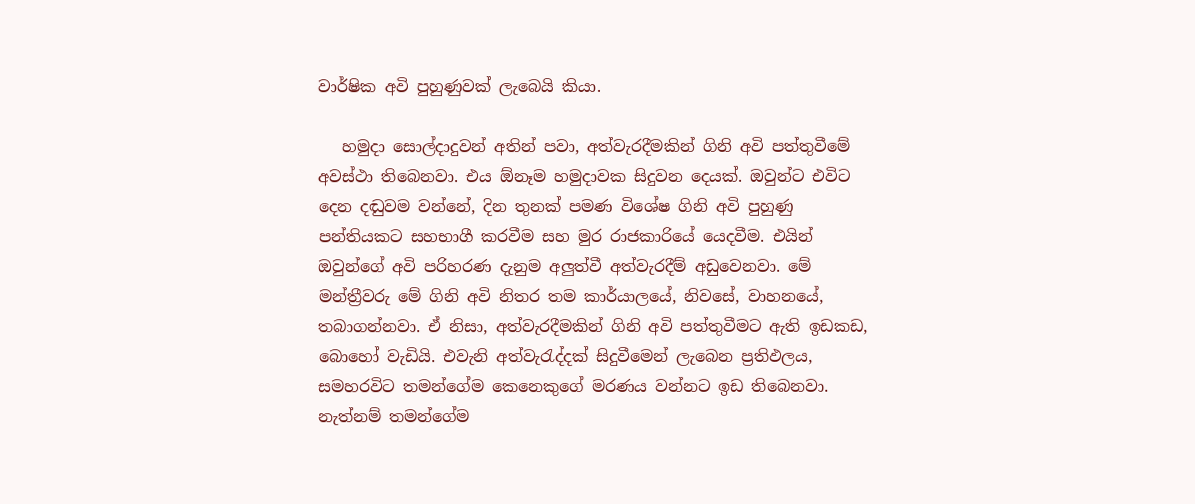වාර්ෂික අවි පුහුණුවක් ලැබෙයි කියා.

   හමුදා සොල්දාදුවන් අතින් පවා, අත්වැරදීමකින් ගිනි අවි පත්තුවීමේ අවස්ථා තිබෙනවා. එය ඕනෑම හමුදාවක සිදුවන දෙයක්. ඔවුන්ට එවිට දෙන දඬුවම වන්නේ, දින තුනක් පමණ විශේෂ ගිනි අවි පුහුණු පන්තියකට සහභාගී කරවීම සහ මුර රාජකාරියේ යෙදවීම. එයින් ඔවුන්ගේ අවි පරිහරණ දැනුම අලුත්වී අත්වැරදීම් අඩුවෙනවා. මේ මන්ත්‍රීවරු මේ ගිනි අවි නිතර තම කාර්යාලයේ, නිවසේ, වාහනයේ, තබාගන්නවා. ඒ නිසා, අත්වැරදීමකින් ගිනි අවි පත්තුවීමට ඇති ඉඩකඩ, බොහෝ වැඩියි. එවැනි අත්වැරැද්දක් සිදුවීමෙන් ලැබෙන ප්‍රතිඵලය, සමහරවිට තමන්ගේම කෙනෙකුගේ මරණය වන්නට ඉඩ තිබෙනවා. නැත්නම් තමන්ගේම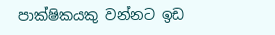පාක්ෂිකයකු වන්නට ඉඩ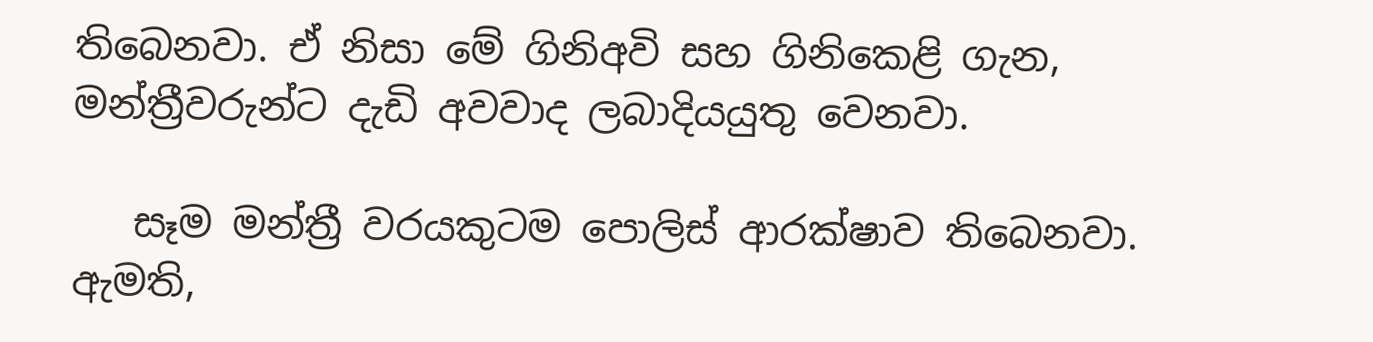තිබෙනවා. ඒ නිසා මේ ගිනිඅවි සහ ගිනිකෙළි ගැන, මන්ත්‍රීවරුන්ට දැඩි අවවාද ලබාදියයුතු වෙනවා.

   සෑම මන්ත්‍රී වරයකුටම පොලිස් ආරක්ෂාව තිබෙනවා. ඇමති,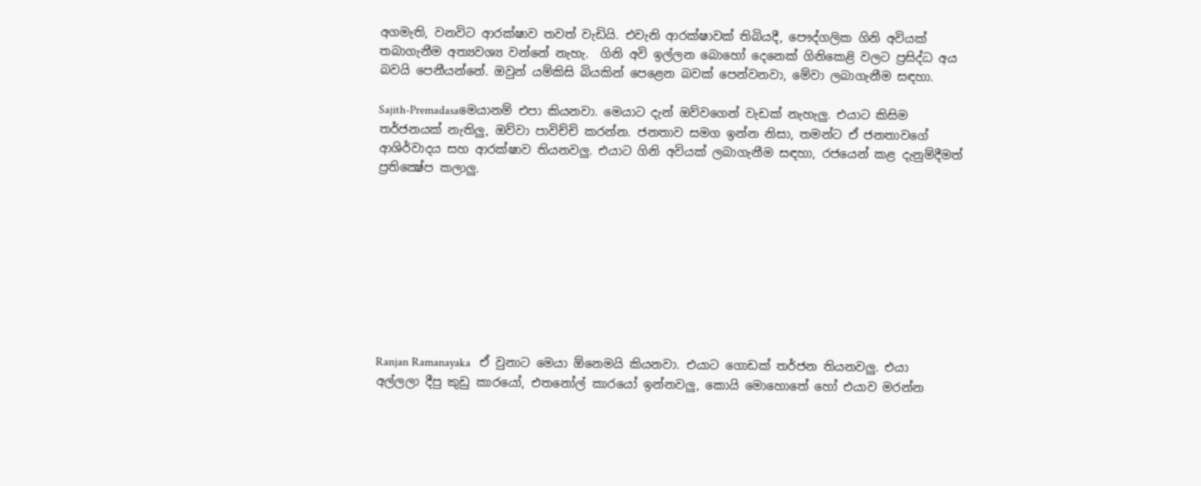අගමැති, වනවිට ආරක්ෂාව තවත් වැඩියි. එවැනි ආරක්ෂාවක් තිබියදී, පෞද්ගලික ගිනි අවියක් තබාගැනීම අත්‍යවශ්‍ය වන්නේ නැහැ.  ගිනි අවි ඉල්ලන බොහෝ දෙනෙක් ගිනිකෙළි වලට ප්‍රසිද්ධ අය බවයි පෙනීයන්නේ. ඔවුන් යම්කිසි බියකින් පෙළෙන බවක් පෙන්වනවා, මේවා ලබාගැනීම සඳහා.

Sajith-Premadasaමෙයානම් එපා කියනවා. මෙයාට දැන් ඔව්වගෙන් වැඩක් නැහැලු. එයාට කිසිම තර්ජනයක් නැතිලු, ඔව්වා පාවිච්චි කරන්න. ජනතාව සමග ඉන්න නිසා, තමන්ට ඒ ජනතාවගේ ආශිර්වාදය සහ ආරක්ෂාව තියනවලු. එයාට ගිනි අවියක් ලබාගැනීම සඳහා, රජයෙන් කළ දැනුම්දීමත් ප්‍රතික්‍ෂේප කලාලු.









Ranjan Ramanayaka   ඒ වුනාට මෙයා ඕනෙමයි කියනවා. එයාට ගොඩක් තර්ජන තියනවලු. එයා අල්ලලා දීපු කුඩු කාරයෝ, එතනෝල් කාරයෝ ඉන්නවලු, කොයි මොහොතේ හෝ එයාව මරන්න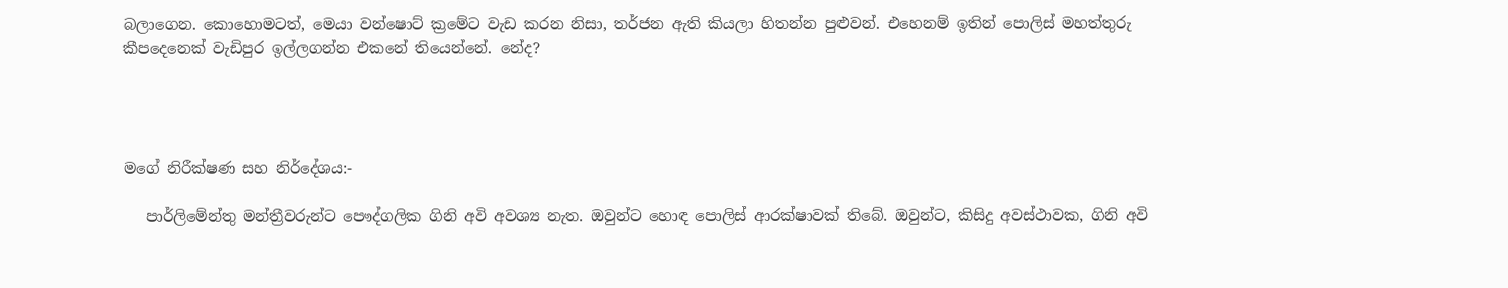බලාගෙන. කොහොමටත්, මෙයා වන්ෂොට් ක්‍රමේට වැඩ කරන නිසා, තර්ජන ඇති කියලා හිතන්න පුළුවන්. එහෙනම් ඉතින් පොලිස් මහත්තුරු කීපදෙනෙක් වැඩිපුර ඉල්ලගන්න එකනේ තියෙන්නේ. නේද?




මගේ නිරීක්ෂණ සහ නිර්දේශය:-

   පාර්ලිමේන්තු මන්ත්‍රීවරුන්ට පෞද්ගලික ගිනි අවි අවශ්‍ය නැත. ඔවුන්ට හොඳ පොලිස් ආරක්ෂාවක් තිබේ. ඔවුන්ට, කිසිදු අවස්ථාවක, ගිනි අවි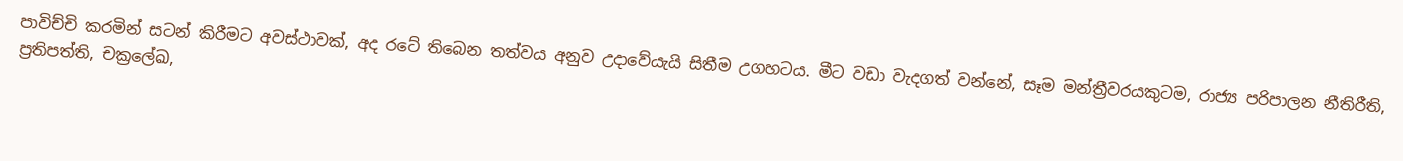පාවිච්චි කරමින් සටන් කිරීමට අවස්ථාවක්, අද රටේ තිබෙන තත්වය අනුව උදාවේයැයි සිතීම උගහටය. මීට වඩා වැදගත් වන්නේ, සෑම මන්ත්‍රීවරයකුටම, රාජ්‍ය පරිපාලන නීතිරීති, ප්‍රතිපත්ති, චක්‍රලේඛ,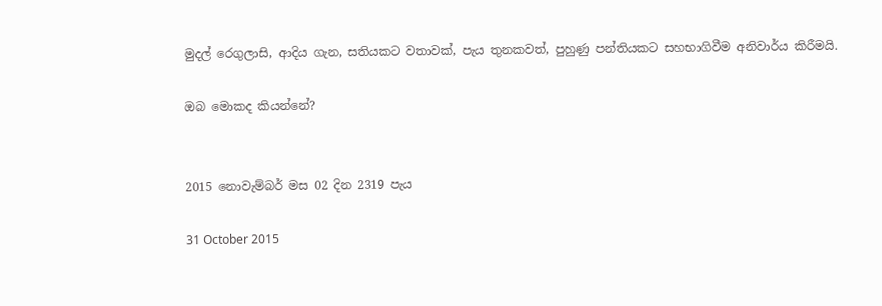මුදල් රෙගුලාසි, ආදිය ගැන, සතියකට වතාවක්, පැය තුනකවත්, පුහුණු පන්තියකට සහභාගිවීම අනිවාර්ය කිරීමයි.

ඔබ මොකද කියන්නේ?


2015 නොවැම්බර් මස 02 දින 2319 පැය

31 October 2015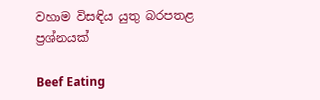වහාම විසඳිය යුතු බරපතළ ප්‍රශ්නයක්

Beef Eating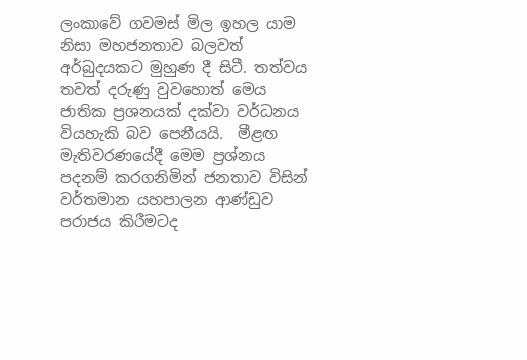ලංකාවේ ගවමස් මිල ඉහල යාම නිසා මහජනතාව බලවත් අර්බුදයකට මුහුණ දී සිටී. තත්වය තවත් දරුණු වුවහොත් මෙය ජාතික ප්‍රශනයක් දක්වා වර්ධනය වියහැකි බව පෙනීයයි.  මීළඟ මැතිවරණයේදී මෙම ප්‍රශ්නය පදනම් කරගනිමින් ජනතාව විසින් වර්තමාන යහපාලන ආණ්ඩුව පරාජය කිරීමටද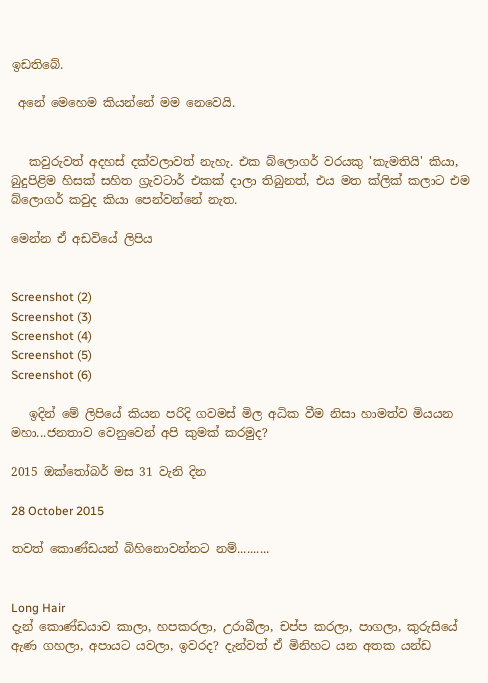ඉඩතිබේ.

 අනේ මෙහෙම කියන්නේ මම නෙවෙයි.


   කවුරුවත් අදහස් දක්වලාවත් නැහැ. එක බ්ලොගර් වරයකු 'කැමතියි' කියා, බුදුපිළිම හිසක් සහිත ග්‍රැවටාර් එකක් දාලා තිබුනත්, එය මත ක්ලික් කලාට එම බ්ලොගර් කවුද කියා පෙන්වන්නේ නැත.

මෙන්න ඒ අඩවියේ ලිපිය


Screenshot (2)
Screenshot (3)
Screenshot (4)
Screenshot (5)
Screenshot (6)

   ඉදින් මේ ලිපියේ කියන පරිදි ගවමස් මිල අධික වීම නිසා හාමත්ව මියයන මහා...ජනතාව වෙනුවෙන් අපි කුමක් කරමුද?

2015 ඔක්තෝබර් මස 31 වැනි දින

28 October 2015

තවත් කොණ්ඩයන් බිහිනොවන්නට නම්..........


Long Hair
දැන් කොණ්ඩයාව කාලා, හපකරලා, උරාබීලා, චප්ප කරලා, පාගලා, කුරුසියේ ඇණ ගහලා, අපායට යවලා, ඉවරද? දැන්වත් ඒ මිනිහට යන අතක යන්ඩ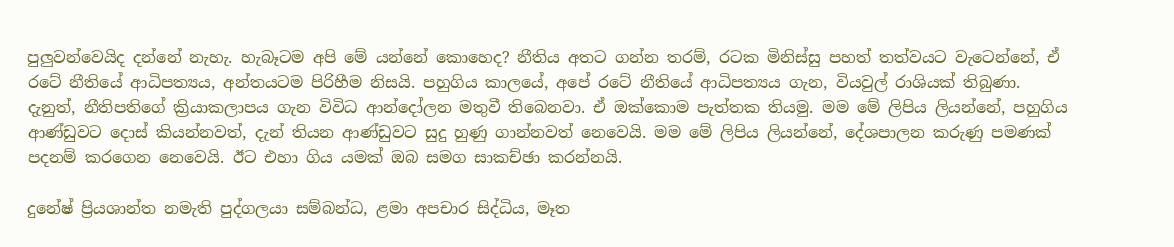පුලුවන්වෙයිද දන්නේ නැහැ. හැබෑටම අපි මේ යන්නේ කොහෙද? නීතිය අතට ගන්න තරම්, රටක මිනිස්සු පහත් තත්වයට වැටෙන්නේ, ඒ රටේ නීතියේ ආධිපත්‍යය, අන්තයටම පිරිහීම නිසයි. පහුගිය කාලයේ, අපේ රටේ නීතියේ ආධිපත්‍යය ගැන, වියවුල් රාශියක් තිබුණා. දැනුත්, නීතිපතිගේ ක්‍රියාකලාපය ගැන විවිධ ආන්දෝලන මතුවී තිබෙනවා. ඒ ඔක්කොම පැත්තක තියමු. මම මේ ලිපිය ලියන්නේ, පහුගිය ආණ්ඩුවට දොස් කියන්නවත්, දැන් තියන ආණ්ඩුවට සුදු හුණු ගාන්නවත් නෙවෙයි. මම මේ ලිපිය ලියන්නේ, දේශපාලන කරුණු පමණක් පදනම් කරගෙන නෙවෙයි. ඊට එහා ගිය යමක් ඔබ සමග සාකච්ඡා කරන්නයි.

දුනේෂ් ප්‍රියශාන්ත නමැති පුද්ගලයා සම්බන්ධ, ළමා අපචාර සිද්ධිය, මෑත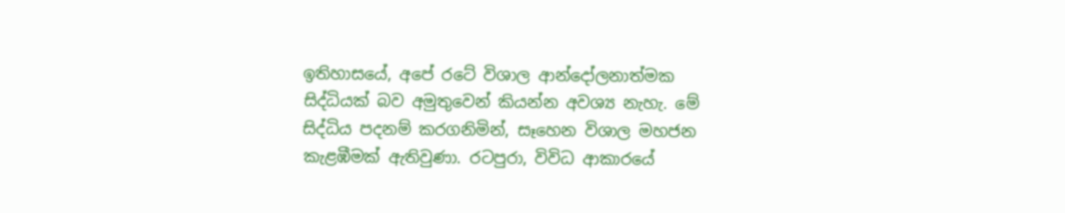ඉතිහාසයේ, අපේ රටේ විශාල ආන්දෝලනාත්මක සිද්ධියක් බව අමුතුවෙන් කියන්න අවශ්‍ය නැහැ. මේ සිද්ධිය පදනම් කරගනිමින්, සෑහෙන විශාල මහජන කැළඹීමක් ඇතිවුණා. රටපුරා, විවිධ ආකාරයේ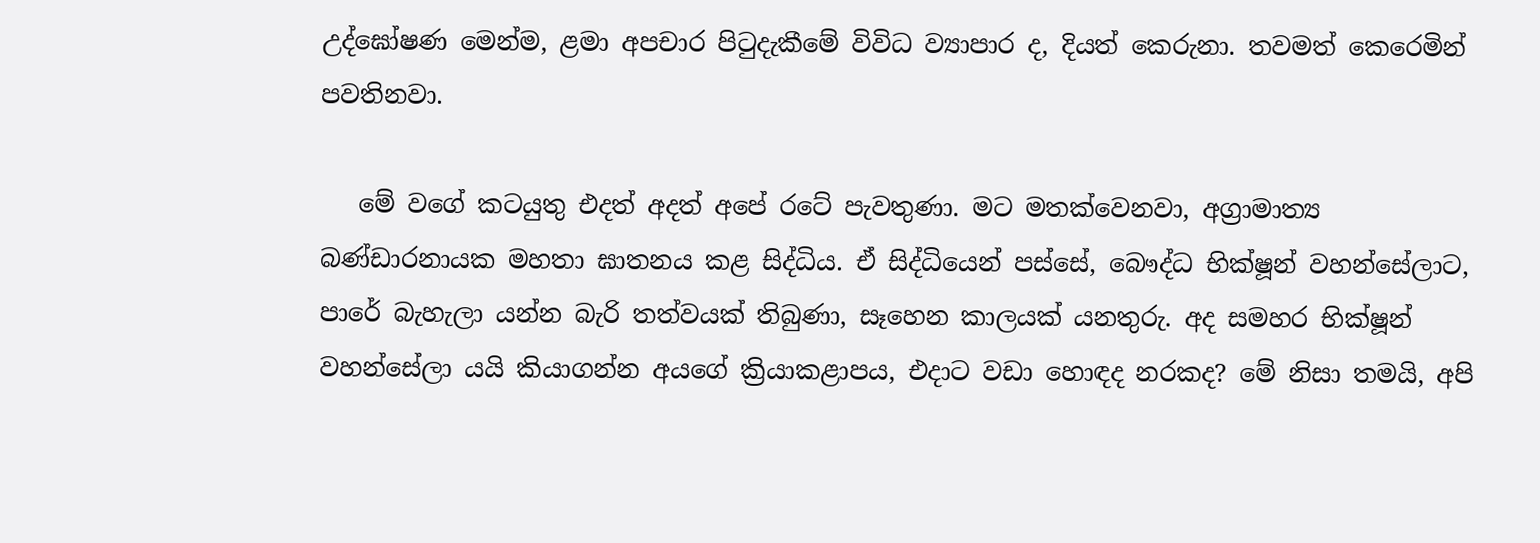උද්ඝෝෂණ මෙන්ම, ළමා අපචාර පිටුදැකීමේ විවිධ ව්‍යාපාර ද, දියත් කෙරුනා. තවමත් කෙරෙමින් පවතිනවා.

   මේ වගේ කටයුතු එදත් අදත් අපේ රටේ පැවතුණා. මට මතක්වෙනවා, අග්‍රාමාත්‍ය බණ්ඩාරනායක මහතා ඝාතනය කළ සිද්ධිය. ඒ සිද්ධියෙන් පස්සේ, බෞද්ධ භික්ෂූන් වහන්සේලාට, පාරේ බැහැලා යන්න බැරි තත්වයක් තිබුණා, සෑහෙන කාලයක් යනතුරු. අද සමහර භික්ෂූන් වහන්සේලා යයි කියාගන්න අයගේ ක්‍රියාකළාපය, එදාට වඩා හොඳද නරකද? මේ නිසා තමයි, අපි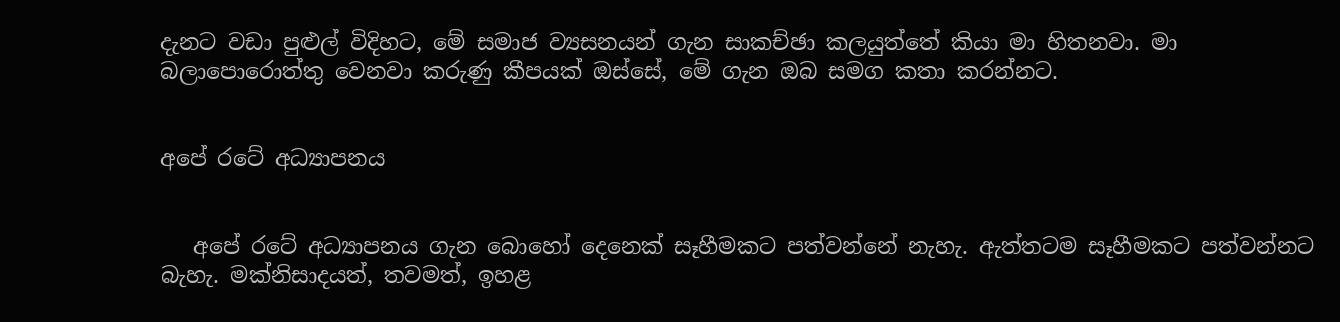දැනට වඩා පුළුල් විදිහට, මේ සමාජ ව්‍යසනයන් ගැන සාකච්ඡා කලයුත්තේ කියා මා හිතනවා. මා බලාපොරොත්තු වෙනවා කරුණු කීපයක් ඔස්සේ, මේ ගැන ඔබ සමග කතා කරන්නට.


අපේ රටේ අධ්‍යාපනය


   අපේ රටේ අධ්‍යාපනය ගැන බොහෝ දෙනෙක් සෑහීමකට පත්වන්නේ නැහැ. ඇත්තටම සෑහීමකට පත්වන්නට බැහැ. මක්නිසාදයත්, තවමත්, ඉහළ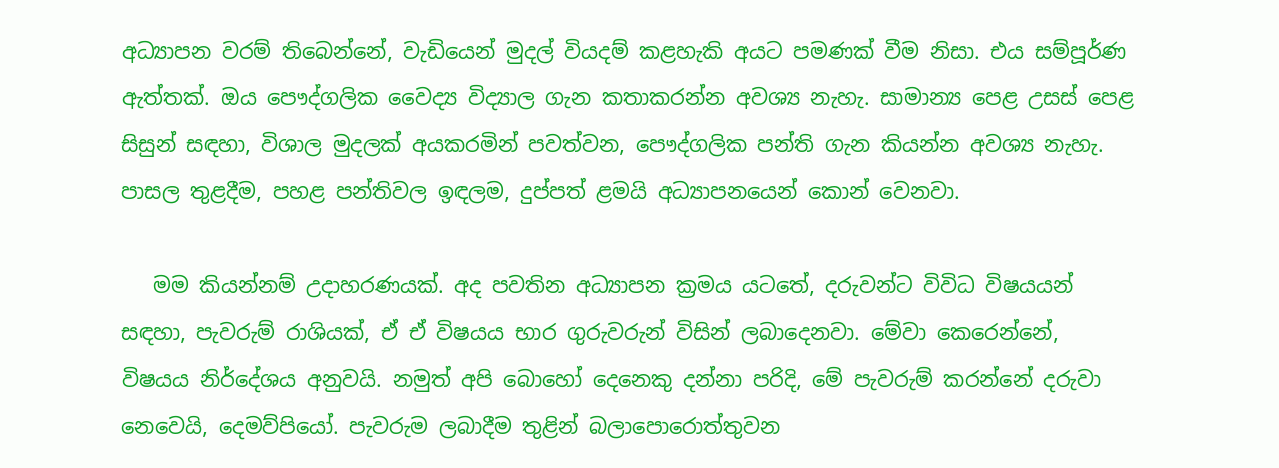අධ්‍යාපන වරම් තිබෙන්නේ, වැඩියෙන් මුදල් වියදම් කළහැකි අයට පමණක් වීම නිසා. එය සම්පූර්ණ ඇත්තක්. ඔය පෞද්ගලික වෛද්‍ය විද්‍යාල ගැන කතාකරන්න අවශ්‍ය නැහැ. සාමාන්‍ය පෙළ උසස් පෙළ සිසුන් සඳහා, විශාල මුදලක් අයකරමින් පවත්වන, පෞද්ගලික පන්ති ගැන කියන්න අවශ්‍ය නැහැ. පාසල තුළදීම, පහළ පන්තිවල ඉඳලම, දුප්පත් ළමයි අධ්‍යාපනයෙන් කොන් වෙනවා.

   මම කියන්නම් උදාහරණයක්. අද පවතින අධ්‍යාපන ක්‍රමය යටතේ, දරුවන්ට විවිධ විෂයයන් සඳහා, පැවරුම් රාශියක්, ඒ ඒ විෂයය භාර ගුරුවරුන් විසින් ලබාදෙනවා. මේවා කෙරෙන්නේ, විෂයය නිර්දේශය අනුවයි. නමුත් අපි බොහෝ දෙනෙකු දන්නා පරිදි, මේ පැවරුම් කරන්නේ දරුවා නෙවෙයි, දෙමව්පියෝ. පැවරුම ලබාදීම තුළින් බලාපොරොත්තුවන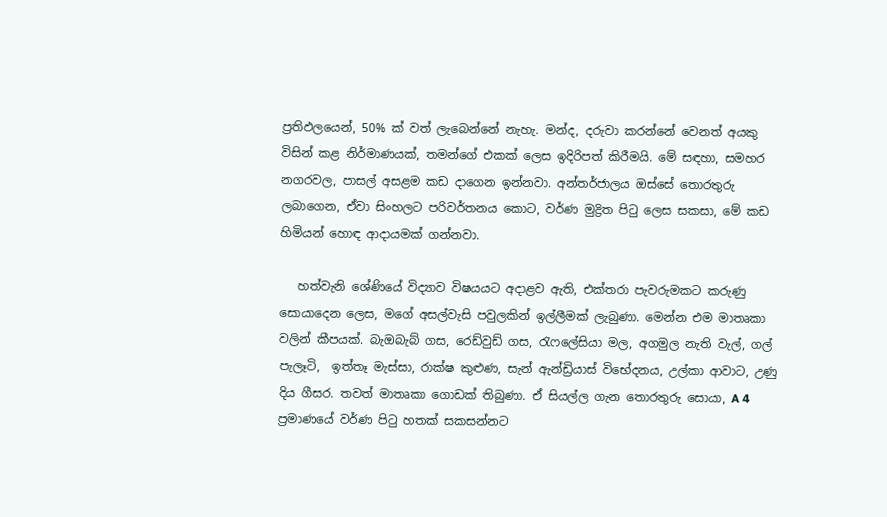ප්‍රතිඵලයෙන්, 50% ක් වත් ලැබෙන්නේ නැහැ. මන්ද, දරුවා කරන්නේ වෙනත් අයකු විසින් කළ නිර්මාණයක්, තමන්ගේ එකක් ලෙස ඉදිරිපත් කිරීමයි. මේ සඳහා, සමහර නගරවල, පාසල් අසළම කඩ දාගෙන ඉන්නවා. අන්තර්ජාලය ඔස්සේ තොරතුරු ලබාගෙන, ඒවා සිංහලට පරිවර්තනය කොට, වර්ණ මුද්‍රිත පිටු ලෙස සකසා, මේ කඩ හිමියන් හොඳ ආදායමක් ගන්නවා.

   හත්වැනි ශේණියේ විද්‍යාව විෂයයට අදාළව ඇති, එක්තරා පැවරුමකට කරුණු සොයාදෙන ලෙස, මගේ අසල්වැසි පවුලකින් ඉල්ලීමක් ලැබුණා. මෙන්න එම මාතෘකා වලින් කීපයක්. බැඔබැබ් ගස, රෙඩ්වුඩ් ගස, රැෆලේසියා මල, අගමුල නැති වැල්, ගල් පැලෑටි,  ඉත්තෑ මැස්සා, රාක්ෂ කුළුණ, සැන් ඇන්ඩ්‍රියාස් විභේදනය, උල්කා ආවාට, උණු දිය ගීසර. තවත් මාතෘකා ගොඩක් තිබුණා. ඒ සියල්ල ගැන තොරතුරු සොයා, A 4 ප්‍රමාණයේ වර්ණ පිටු හතක් සකසන්නට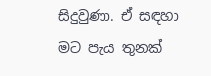සිදුවුණා. ඒ සඳහා මට පැය තුනක්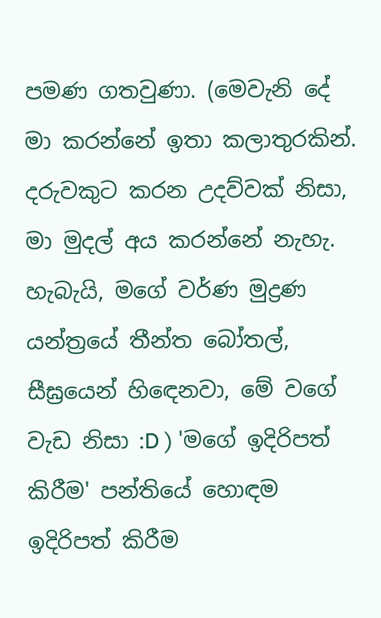පමණ ගතවුණා. (මෙවැනි දේ මා කරන්නේ ඉතා කලාතුරකින්. දරුවකුට කරන උදව්වක් නිසා, මා මුදල් අය කරන්නේ නැහැ. හැබැයි, මගේ වර්ණ මුද්‍රණ යන්ත්‍රයේ තීන්ත බෝතල්, සීඝ්‍රයෙන් හිඳෙනවා, මේ වගේ වැඩ නිසා :D ) 'මගේ ඉදිරිපත් කිරීම' පන්තියේ හොඳම ඉදිරිපත් කිරීම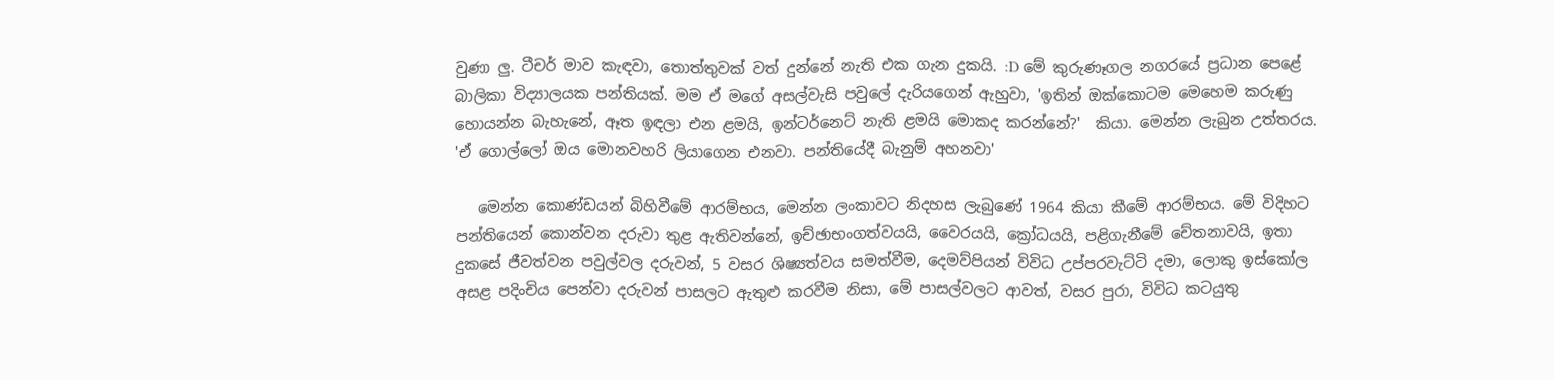වුණා ලු. ටීචර් මාව කැඳවා, තොත්තුවක් වත් දුන්නේ නැති එක ගැන දුකයි. :D මේ කුරුණෑගල නගරයේ ප්‍රධාන පෙළේ බාලිකා විද්‍යාලයක පන්තියක්. මම ඒ මගේ අසල්වැසි පවුලේ දැරියගෙන් ඇහුවා, 'ඉතින් ඔක්කොටම මෙහෙම කරුණු හොයන්න බැහැනේ, ඈත ඉඳලා එන ළමයි, ඉන්ටර්නෙට් නැති ළමයි මොකද කරන්නේ?'  කියා. මෙන්න ලැබුන උත්තරය. 'ඒ ගොල්ලෝ ඔය මොනවහරි ලියාගෙන එනවා. පන්තියේදී බැනුම් අහනවා'

   මෙන්න කොණ්ඩයන් බිහිවීමේ ආරම්භය, මෙන්න ලංකාවට නිදහස ලැබුණේ 1964 කියා කීමේ ආරම්භය. මේ විදිහට පන්තියෙන් කොන්වන දරුවා තුළ ඇතිවන්නේ, ඉච්ඡාභංගත්වයයි, වෛරයයි, ක්‍රෝධයයි, පළිගැනීමේ චේතනාවයි, ඉතා දුකසේ ජීවත්වන පවුල්වල දරුවන්, 5 වසර ශිෂ්‍යත්වය සමත්වීම, දෙමව්පියන් විවිධ උප්පරවැට්ටි දමා, ලොකු ඉස්කෝල අසළ පදිංචිය පෙන්වා දරුවන් පාසලට ඇතුළු කරවීම නිසා, මේ පාසල්වලට ආවත්, වසර පුරා, විවිධ කටයුතු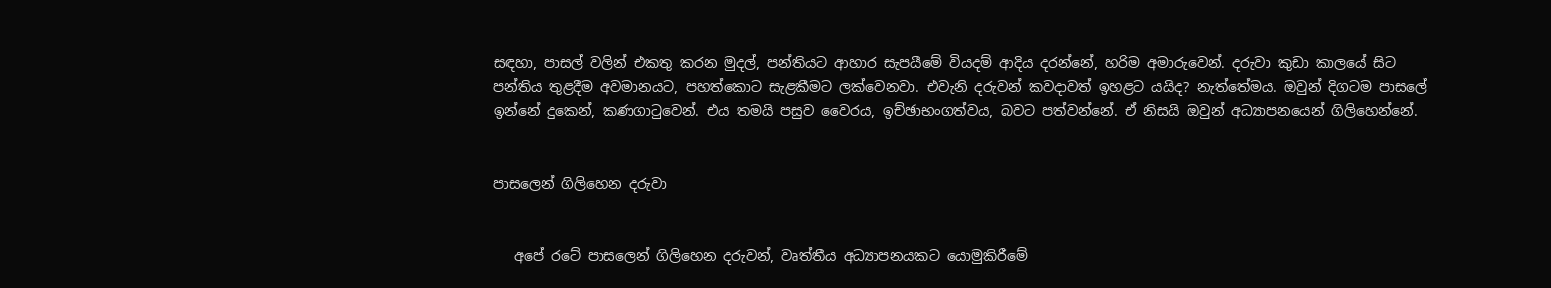සඳහා, පාසල් වලින් එකතු කරන මුදල්, පන්තියට ආහාර සැපයීමේ වියදම් ආදිය දරන්නේ, හරිම අමාරුවෙන්. දරුවා කුඩා කාලයේ සිට පන්තිය තුළදීම අවමානයට, පහත්කොට සැළකීමට ලක්වෙනවා. එවැනි දරුවන් කවදාවත් ඉහළට යයිද? නැත්තේමය. ඔවුන් දිගටම පාසලේ ඉන්නේ දුකෙන්, කණගාටුවෙන්. එය තමයි පසුව වෛරය, ඉච්ඡාභංගත්වය, බවට පත්වන්නේ. ඒ නිසයි ඔවුන් අධ්‍යාපනයෙන් ගිලිහෙන්නේ.


පාසලෙන් ගිලිහෙන දරුවා


   අපේ රටේ පාසලෙන් ගිලිහෙන දරුවන්, වෘත්තීය අධ්‍යාපනයකට යොමුකිරීමේ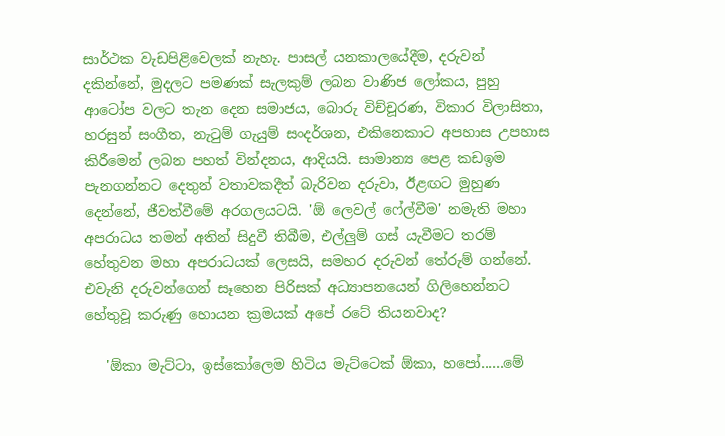සාර්ථක වැඩපිළිවෙලක් නැහැ. පාසල් යනකාලයේදීම, දරුවන් දකින්නේ, මුදලට පමණක් සැලකුම් ලබන වාණිජ ලෝකය, පුහු ආටෝප වලට තැන දෙන සමාජය, බොරු විච්චූරණ, විකාර විලාසිතා, හරසුන් සංගීත, නැටුම් ගැයුම් සංදර්ශන, එකිනෙකාට අපහාස උපහාස කිරීමෙන් ලබන පහත් වින්දනය, ආදියයි. සාමාන්‍ය පෙළ කඩඉම පැනගන්නට දෙතුන් වතාවකදීත් බැරිවන දරුවා, ඊළඟට මුහුණ දෙන්නේ, ජීවත්වීමේ අරගලයටයි. 'ඕ ලෙවල් ෆේල්වීම' නමැති මහා අපරාධය තමන් අතින් සිදුවී තිබීම, එල්ලුම් ගස් යැවීමට තරම් හේතුවන මහා අපරාධයක් ලෙසයි, සමහර දරුවන් තේරුම් ගන්නේ. එවැනි දරුවන්ගෙන් සෑහෙන පිරිසක් අධ්‍යාපනයෙන් ගිලිහෙන්නට හේතුවූ කරුණු හොයන ක්‍රමයක් අපේ රටේ තියනවාද?

   'ඕකා මැට්ටා, ඉස්කෝලෙම හිටිය මැට්ටෙක් ඕකා, හපෝ......මේ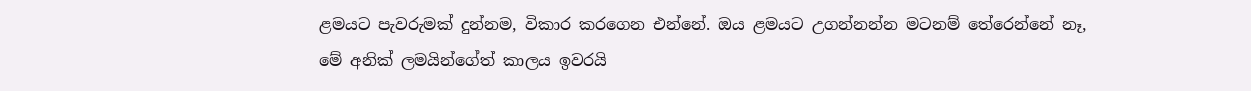ළමයට පැවරුමක් දුන්නම, විකාර කරගෙන එන්නේ. ඔය ළමයට උගන්නන්න මටනම් තේරෙන්නේ නෑ, මේ අනික් ලමයින්ගේත් කාලය ඉවරයි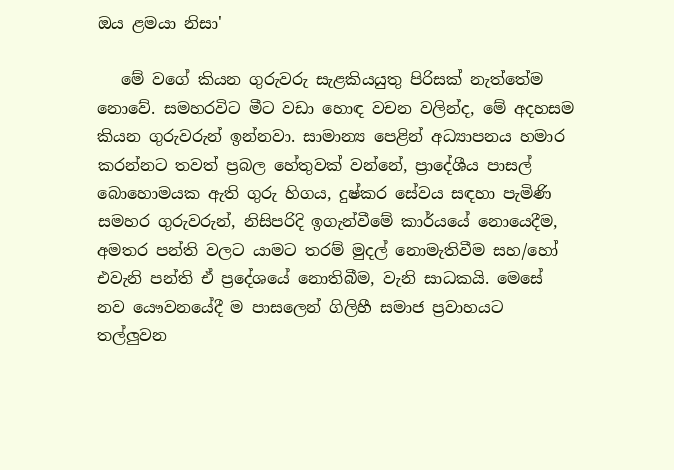ඔය ළමයා නිසා'

   මේ වගේ කියන ගුරුවරු සැළකියයුතු පිරිසක් නැත්තේම නොවේ. සමහරවිට මීට වඩා හොඳ වචන වලින්ද, මේ අදහසම කියන ගුරුවරුන් ඉන්නවා. සාමාන්‍ය පෙළින් අධ්‍යාපනය හමාර කරන්නට තවත් ප්‍රබල හේතුවක් වන්නේ, ප්‍රාදේශීය පාසල් බොහොමයක ඇති ගුරු හිගය, දුෂ්කර සේවය සඳහා පැමිණි සමහර ගුරුවරුන්, නිසිපරිදි ඉගැන්වීමේ කාර්යයේ නොයෙදීම, අමතර පන්ති වලට යාමට තරම් මුදල් නොමැතිවීම සහ/හෝ එවැනි පන්ති ඒ ප්‍රදේශයේ නොතිබීම, වැනි සාධකයි. මෙසේ නව යෞවනයේදී ම පාසලෙන් ගිලිහී සමාජ ප්‍රවාහයට තල්ලුවන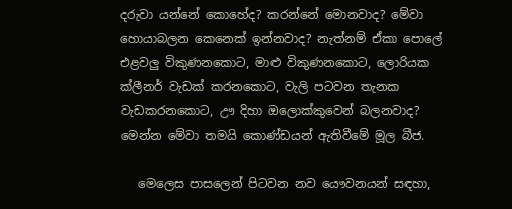දරුවා යන්නේ කොහේද? කරන්නේ මොනවාද? මේවා හොයාබලන කෙනෙක් ඉන්නවාද? නැත්නම් ඒකා පොලේ එළවලු විකුණනකොට, මාළු විකුණනකොට, ලොරියක ක්ලීනර් වැඩක් කරනකොට, වැලි පටවන තැනක වැඩකරනකොට, ඌ දිහා ඔලොක්කුවෙන් බලනවාද?  මෙන්න මේවා තමයි කොණ්ඩයන් ඇතිවීමේ මූල බීජ.

   මෙලෙස පාසලෙන් පිටවන නව යෞවනයන් සඳහා,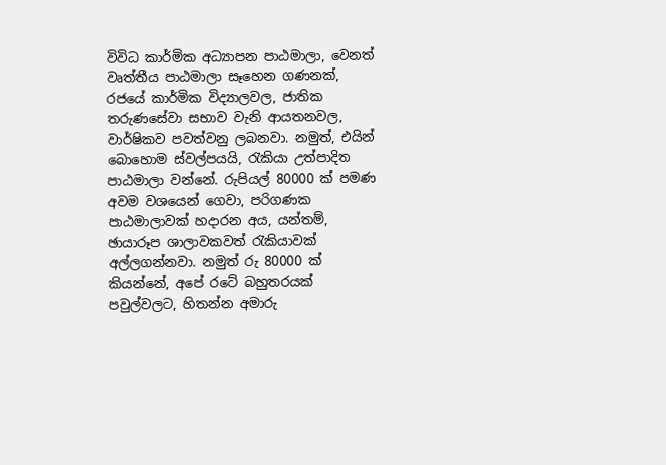විවිධ කාර්මික අධ්‍යාපන පාඨමාලා, වෙනත් වෘත්තීය පාඨමාලා සෑහෙන ගණනක්, රජයේ කාර්මික විද්‍යාලවල, ජාතික තරුණසේවා සභාව වැනි ආයතනවල, වාර්ෂිකව පවත්වනු ලබනවා. නමුත්, එයින් බොහොම ස්වල්පයයි, රැකියා උත්පාදිත පාඨමාලා වන්නේ. රුපියල් 80000 ක් පමණ අවම වශයෙන් ගෙවා, පරිගණක පාඨමාලාවක් හදාරන අය, යන්තම්, ඡායාරූප ශාලාවකවත් රැකියාවක් අල්ලගන්නවා. නමුත් රු 80000 ක් කියන්නේ, අපේ රටේ බහුතරයක් පවුල්වලට, හිතන්න අමාරු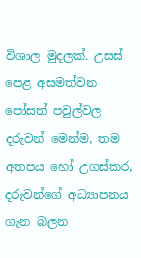විශාල මුදලක්. උසස් පෙළ අසමත්වන පෝසත් පවුල්වල දරුවන් මෙන්ම, තම අතපය හෝ උගස්කර, දරුවන්ගේ අධ්‍යාපනය ගැන බලන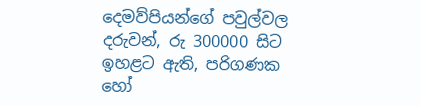දෙමව්පියන්ගේ පවුල්වල දරුවන්, රු 300000 සිට ඉහළට ඇති, පරිගණක හෝ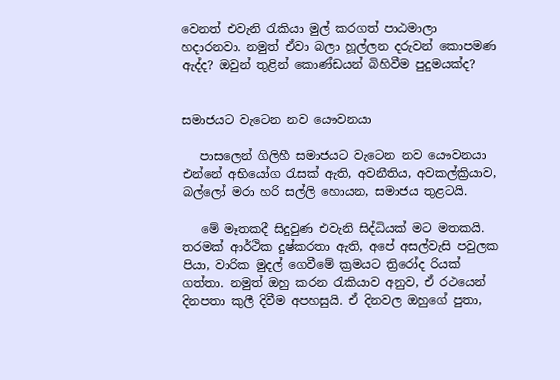වෙනත් එවැනි රැකියා මුල් කරගත් පාඨමාලා හදාරනවා. නමුත් ඒවා බලා හූල්ලන දරුවන් කොපමණ ඇද්ද? ඔවුන් තුළින් කොණ්ඩයන් බිහිවීම පුදුමයක්ද?


සමාජයට වැටෙන නව යෞවනයා

   පාසලෙන් ගිලිහී සමාජයට වැටෙන නව යෞවනයා එන්නේ අභියෝග රැසක් ඇති, අවනීතිය, අවකල්ක්‍රියාව, බල්ලෝ මරා හරි සල්ලි හොයන, සමාජය තුළටයි.

   මේ මෑතකදී සිදුවුණ එවැනි සිද්ධියක් මට මතකයි. තරමක් ආර්ථික දුෂ්කරතා ඇති, අපේ අසල්වැසි පවුලක පියා, වාරික මුදල් ගෙවීමේ ක්‍රමයට ත්‍රිරෝද රියක් ගත්තා. නමුත් ඔහු කරන රැකියාව අනුව, ඒ රථයෙන් දිනපතා කුලී දිවීම අපහසුයි. ඒ දිනවල ඔහුගේ පුතා,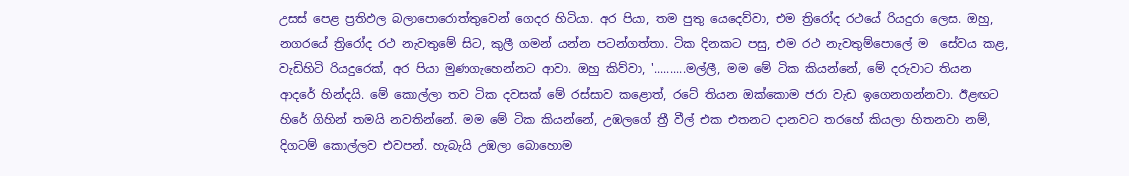උසස් පෙළ ප්‍රතිඵල බලාපොරොත්තුවෙන් ගෙදර හිටියා. අර පියා, තම පුතු යෙදෙව්වා, එම ත්‍රිරෝද රථයේ රියදුරා ලෙස. ඔහු, නගරයේ ත්‍රිරෝද රථ නැවතුමේ සිට, කුලී ගමන් යන්න පටන්ගත්තා. ටික දිනකට පසු, එම රථ නැවතුම්පොලේ ම  සේවය කළ, වැඩිහිටි රියදුරෙක්, අර පියා මුණගැහෙන්නට ආවා. ඔහු කිව්වා, '..........මල්ලී, මම මේ ටික කියන්නේ, මේ දරුවාට තියන ආදරේ හින්දයි. මේ කොල්ලා තව ටික දවසක් මේ රස්සාව කළොත්, රටේ තියන ඔක්කොම ජරා වැඩ ඉගෙනගන්නවා. ඊළඟට හිරේ ගිහින් තමයි නවතින්නේ. මම මේ ටික කියන්නේ, උඹලගේ ත්‍රී වීල් එක එතනට දානවට තරහේ කියලා හිතනවා නම්, දිගටම් කොල්ලව එවපන්. හැබැයි උඹලා බොහොම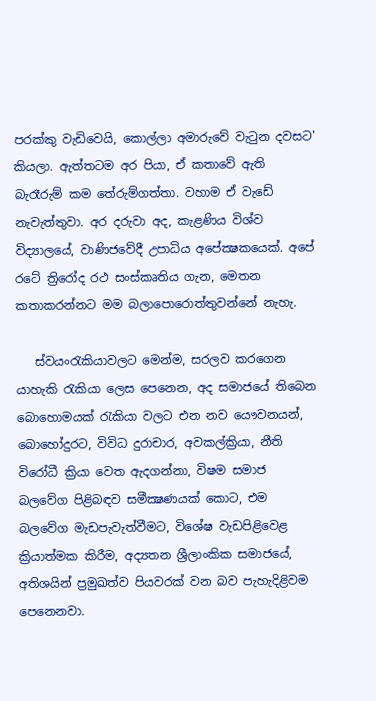පරක්කු වැඩිවෙයි, කොල්ලා අමාරුවේ වැටුන දවසට' කියලා. ඇත්තටම අර පියා, ඒ කතාවේ ඇති බැරෑරුම් කම තේරුම්ගත්තා. වහාම ඒ වැඩේ නැවැත්තුවා. අර දරුවා අද, කැළණිය විශ්ව විද්‍යාලයේ, වාණිජවේදී උපාධිය අපේක්‍ෂකයෙක්. අපේ රටේ ත්‍රිරෝද රථ සංස්කෘතිය ගැන, මෙතන කතාකරන්නට මම බලාපොරොත්තුවන්නේ නැහැ.

   ස්වයංරැකියාවලට මෙන්ම, සරලව කරගෙන යාහැකි රැකියා ලෙස පෙනෙන, අද සමාජයේ තිබෙන බොහොමයක් රැකියා වලට එන නව යෞවනයන්, බොහෝදුරට, විවිධ දුරාචාර, අවකල්ක්‍රියා, නීති විරෝධී ක්‍රියා වෙත ඇදගන්නා, විෂම සමාජ බලවේග පිළිබඳව සමීක්‍ෂණයක් කොට, එම බලවේග මැඩපැවැත්වීමට, විශේෂ වැඩපිළිවෙළ ක්‍රියාත්මක කිරීම, අද්‍යතන ශ්‍රීලාංකික සමාජයේ, අතිශයින් ප්‍රමුඛත්ව පියවරක් වන බව පැහැදිළිවම පෙනෙනවා.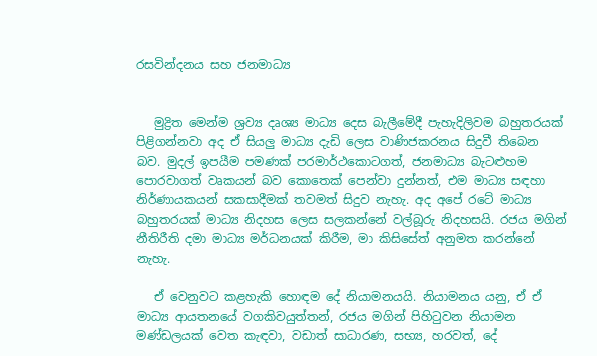රසවින්දනය සහ ජනමාධ්‍ය


   මුද්‍රිත මෙන්ම ශ්‍රව්‍ය දෘශ්‍ය මාධ්‍ය දෙස බැලීමේදී පැහැදිලිවම බහුතරයක් පිළිගන්නවා අද ඒ සියලු මාධ්‍ය දැඩි ලෙස වාණිජකරනය සිදුවී තිබෙන බව. මුදල් ඉපයීම පමණක් පරමාර්ථකොටගත්, ජනමාධ්‍ය බැටළුහම පොරවාගත් වෘකයන් බව කොතෙක් පෙන්වා දුන්නත්, එම මාධ්‍ය සඳහා නිර්ණායකයන් සකසාදීමක් තවමත් සිදුව නැහැ. අද අපේ රටේ මාධ්‍ය බහුතරයක් මාධ්‍ය නිදහස ලෙස සලකන්නේ වල්බූරු නිදහසයි. රජය මගින් නීතිරීති දමා මාධ්‍ය මර්ධනයක් කිරීම, මා කිසිසේත් අනුමත කරන්නේ නැහැ.

   ඒ වෙනුවට කළහැකි හොඳම දේ නියාමනයයි. නියාමනය යනු, ඒ ඒ මාධ්‍ය ආයතනයේ වගකිවයුත්තන්, රජය මගින් පිහිටුවන නියාමන මණ්ඩලයක් වෙත කැඳවා, වඩාත් සාධාරණ, සභ්‍ය, හරවත්, දේ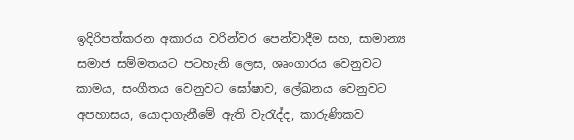ඉදිරිපත්කරන අකාරය වරින්වර පෙන්වාදීම සහ, සාමාන්‍ය සමාජ සම්මතයට පටහැනි ලෙස, ශෘංගාරය වෙනුවට කාමය, සංගීතය වෙනුවට ඝෝෂාව, ලේඛනය වෙනුවට අපහාසය, යොදාගැනීමේ ඇති වැරැද්ද, කාරුණිකව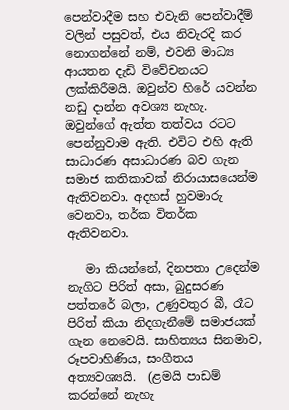පෙන්වාදීම සහ එවැනි පෙන්වාදීම් වලින් පසුවත්, එය නිවැරදි කර නොගන්නේ නම්, එවනි මාධ්‍ය ආයතන දැඩි විවේචනයට ලක්කිරීමයි. ඔවුන්ව හිරේ යවන්න නඩු දාන්න අවශ්‍ය නැහැ. ඔවුන්ගේ ඇත්ත තත්වය රටට පෙන්නුවාම ඇති. එවිට එහි ඇති සාධාරණ අසාධාරණ බව ගැන සමාජ කතිකාවක් නිරායාසයෙන්ම ඇතිවනවා. අදහස් හුවමාරු වෙනවා, තර්ක විතර්ක ඇතිවනවා.

   මා කියන්නේ, දිනපතා උදෙන්ම නැගිට පිරිත් අසා, බුදුසරණ පත්තරේ බලා, උණුවතුර බී, රෑට පිරිත් කියා නිදගැනීමේ සමාජයක් ගැන නෙවෙයි. සාහිත්‍යය සිනමාව, රූපවාහිණිය, සංගීතය අත්‍යවශ්‍යයි.  (ළමයි පාඩම් කරන්නේ නැහැ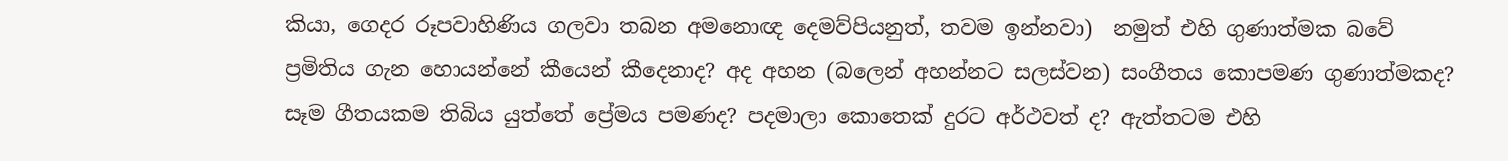කියා, ගෙදර රූපවාහිණිය ගලවා තබන අමනොඥ දෙමව්පියනුත්, තවම ඉන්නවා)  නමුත් එහි ගුණාත්මක බවේ ප්‍රමිතිය ගැන හොයන්නේ කීයෙන් කීදෙනාද? අද අහන (බලෙන් අහන්නට සලස්වන) සංගීතය කොපමණ ගුණාත්මකද? සෑම ගීතයකම තිබිය යුත්තේ ප්‍රේමය පමණද? පදමාලා කොතෙක් දුරට අර්ථවත් ද? ඇත්තටම එහි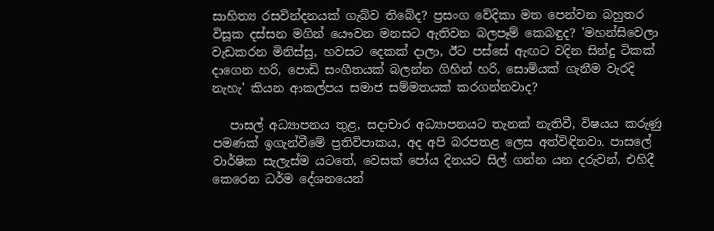සාහිත්‍ය රසවින්දනයක් ගැබ්ව තිබේද? ප්‍රසංග වේදිකා මත පෙන්වන බහුතර විසූක දස්සන මගින් යෞවන මනසට ඇතිවන බලපෑම් කෙබඳුද? 'මහන්සිවෙලා වැඩකරන මිනිස්සු, හවසට දෙකක් දාලා, ඊට පස්සේ ඇඟට වදින සින්දු ටිකක් දාගෙන හරි, පොඩි සංගීතයක් බලන්න ගිහින් හරි, සොමියක් ගැනීම වැරදි නැහැ' කියන ආකල්පය සමාජ සම්මතයක් කරගන්නවාද?

   පාසල් අධ්‍යාපනය තුළ, සදාචාර අධ්‍යාපනයට තැනක් නැතිවී, විෂයය කරුණු පමණක් ඉගැන්වීමේ ප්‍රතිවිපාකය, අද අපි බරපතළ ලෙස අත්විඳිනවා. පාසලේ වාර්ෂික සැලැස්ම යටතේ, වෙසක් පෝය දිනයට සිල් ගන්න යන දරුවන්, එහිදී කෙරෙන ධර්ම දේශනයෙන්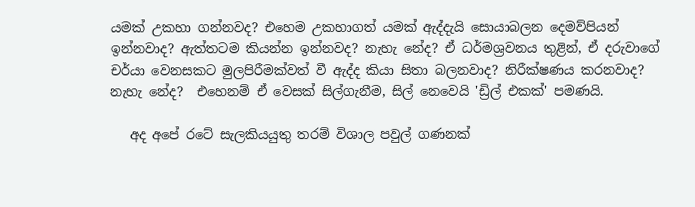යමක් උකහා ගන්නවද? එහෙම උකහාගත් යමක් ඇද්දැයි සොයාබලන දෙමව්පියන් ඉන්නවාද? ඇත්තටම කියන්න ඉන්නවද? නැහැ නේද? ඒ ධර්මශ්‍රවනය තුළින්, ඒ දරුවාගේ චර්යා වෙනසකට මුලපිරීමක්වත් වී ඇද්ද කියා සිතා බලනවාද? නිරීක්ෂණය කරනවාද? නැහැ නේද?  එහෙනම් ඒ වෙසක් සිල්ගැනීම, සිල් නෙවෙයි 'ඩ්‍රිල් එකක්' පමණයි.

   අද අපේ රටේ සැලකියයුතු තරම් විශාල පවුල් ගණනක්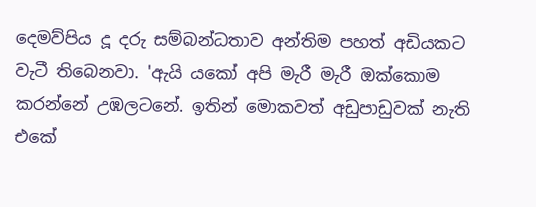දෙමව්පිය දූ දරු සම්බන්ධතාව අන්තිම පහත් අඩියකට වැටී තිබෙනවා. 'ඇයි යකෝ අපි මැරී මැරී ඔක්කොම කරන්නේ උඹලටනේ. ඉතින් මොකවත් අඩුපාඩුවක් නැති එකේ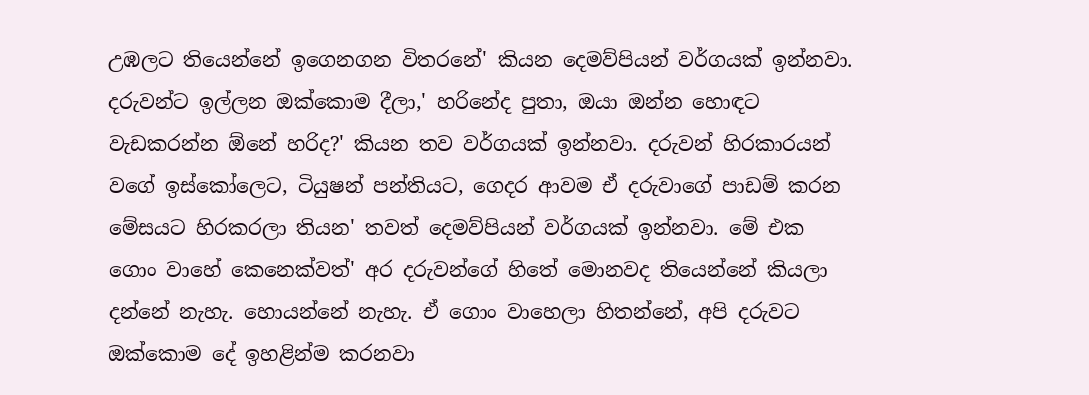උඹලට තියෙන්නේ ඉගෙනගන විතරනේ' කියන දෙමව්පියන් වර්ගයක් ඉන්නවා. දරුවන්ට ඉල්ලන ඔක්කොම දීලා,' හරිනේද පුතා, ඔයා ඔන්න හොඳට වැඩකරන්න ඕනේ හරිද?' කියන තව වර්ගයක් ඉන්නවා. දරුවන් හිරකාරයන් වගේ ඉස්කෝලෙට, ටියුෂන් පන්තියට, ගෙදර ආවම ඒ දරුවාගේ පාඩම් කරන මේසයට හිරකරලා තියන' තවත් දෙමව්පියන් වර්ගයක් ඉන්නවා. මේ එක ගොං වාහේ කෙනෙක්වත්' අර දරුවන්ගේ හිතේ මොනවද තියෙන්නේ කියලා දන්නේ නැහැ. හොයන්නේ නැහැ. ඒ ගොං වාහෙලා හිතන්නේ, අපි දරුවට ඔක්කොම දේ ඉහළින්ම කරනවා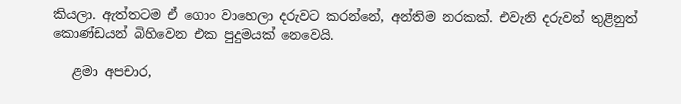කියලා. ඇත්තටම ඒ ගොං වාහෙලා දරුවට කරන්නේ, අන්තිම නරකක්. එවැනි දරුවන් තුළිනුත් කොණ්ඩයන් බිහිවෙන එක පුදුමයක් නෙවෙයි.

   ළමා අපචාර,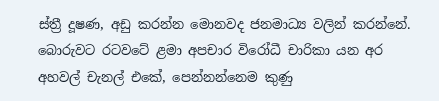ස්ත්‍රී දූෂණ, අඩු කරන්න මොනවද ජනමාධ්‍ය වලින් කරන්නේ. බොරුවට රටවටේ ළමා අපචාර විරෝධී චාරිකා යන අර අහවල් චැනල් එකේ, පෙන්නන්නෙම කුණු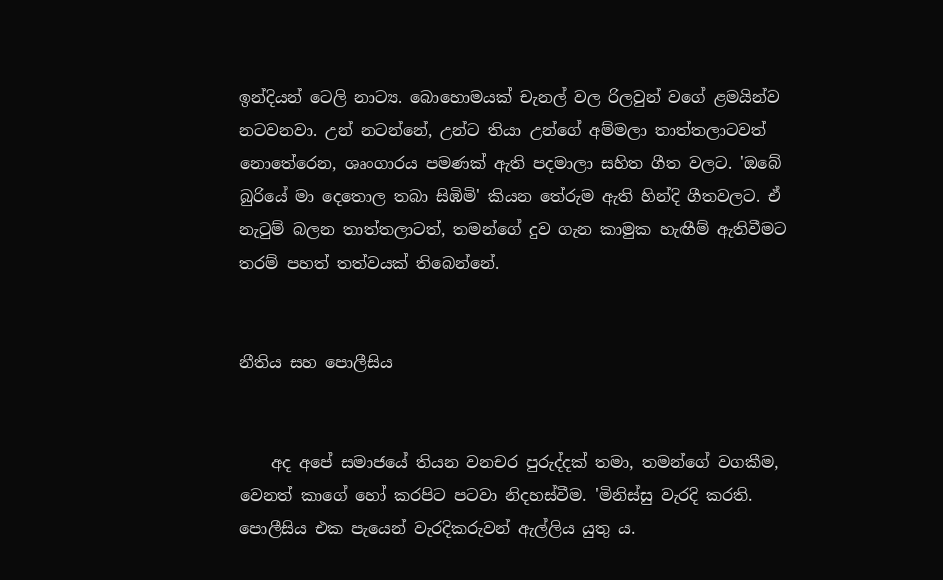ඉන්දියන් ටෙලි නාට්‍ය. බොහොමයක් චැනල් වල රිලවුන් වගේ ළමයින්ව නටවනවා. උන් නටන්නේ, උන්ට තියා උන්ගේ අම්මලා තාත්තලාටවත් නොතේරෙන, ශෘංගාරය පමණක් ඇති පදමාලා සහිත ගීත වලට. 'ඔබේ බුරියේ මා දෙතොල තබා සිඹිමි' කියන තේරුම ඇති හින්දි ගීතවලට. ඒ නැටුම් බලන තාත්තලාටත්, තමන්ගේ දුව ගැන කාමුක හැඟීම් ඇතිවීමට තරම් පහත් තත්වයක් තිබෙන්නේ.


නීතිය සහ පොලීසිය


    අද අපේ සමාජයේ තියන වනචර පුරුද්දක් තමා, තමන්ගේ වගකීම, වෙනත් කාගේ හෝ කරපිට පටවා නිදහස්වීම. 'මිනිස්සු වැරදි කරති. පොලීසිය එක පැයෙන් වැරදිකරුවන් ඇල්ලිය යුතු ය.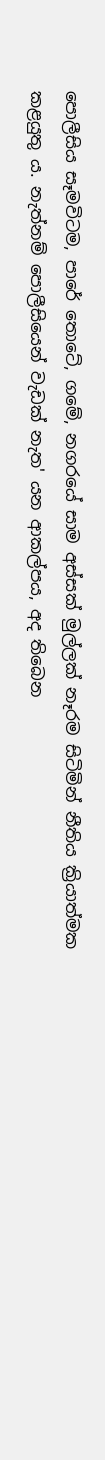පොලීසිය සෑමවිටම, පාරේ තොටේ, ගමේ, නගරයේ සාම අස්සක් මුල්ලක් නෑරම සිටිමින් නීතිය ක්‍රියාත්මක කළයුතු ය. නැත්නම් පොලීසියෙන් වැඩක් නැත' යන ආකල්පය, අද තිබෙන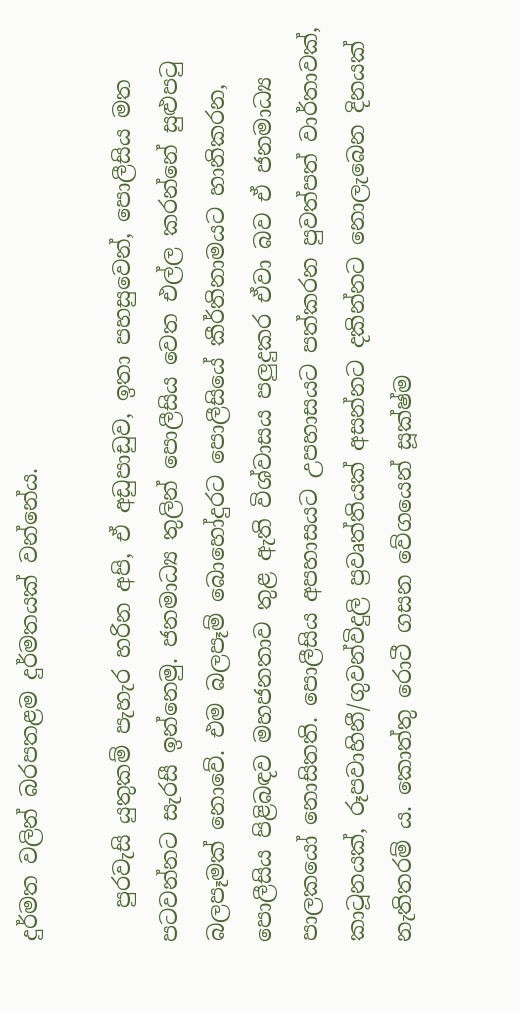දුර්මත වලින් බරපතළම දුර්මතයක් වන්නේය.

   පුරවැසි යුතුකම් පැහැර හරින අපි, ඒ අඩුපාඩුව, ඉතා පහසුවෙන්, පොලීසිය මත පටවන්නට සැරසී ඉන්නෙමු. ජනමාධ්‍ය තුලින් පොලීසිය වෙත එල්ල කරන්නේ සුළුපටු බලපෑමක් නොවේ. එම බලපෑම් බොහෝදුරට පොලීසියේ කීර්තිනාමයට හානිකරන, පොලීසිය පිළිබඳව මහජනතාව තුළ ඇති විශ්වාසය පලුදුකර ඒවා බව ඒ ජනමාධ්‍ය පාලකයෝ නොසිතති. පොලීසිය අපහාසයට උපහාසයට පත්කරන පුවත්පත් වාර්තාවක්, කාටූනයක්, රූපවාහිනී/ගුවන්විදුලි ප්‍රවෘත්තියක් අසන්නට දකින්නට නොලැබෙන දිනයක් නැතිතරම් ය. කොත්තු රොටී ගසන වේගයෙන් සූක්ෂ්ම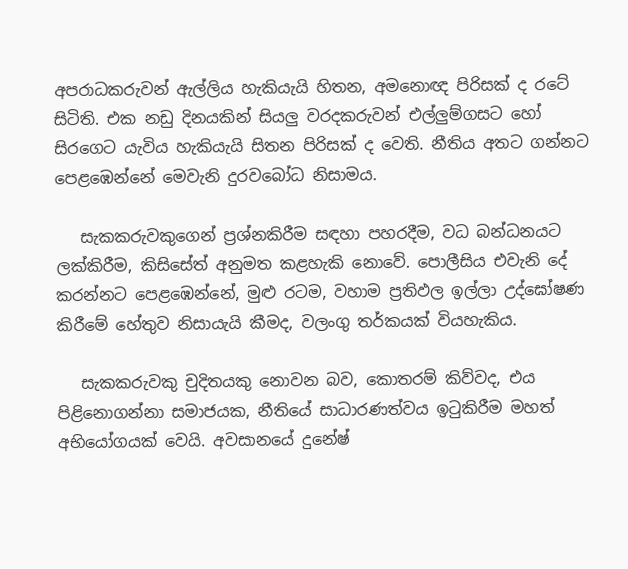අපරාධකරුවන් ඇල්ලිය හැකියැයි හිතන, අමනොඥ පිරිසක් ද රටේ සිටිති. එක නඩු දිනයකින් සියලු වරදකරුවන් එල්ලුම්ගසට හෝ සිරගෙට යැවිය හැකියැයි සිතන පිරිසක් ද වෙති. නීතිය අතට ගන්නට පෙළඹෙන්නේ මෙවැනි දුරවබෝධ නිසාමය.

   සැකකරුවකුගෙන් ප්‍රශ්නකිරීම සඳහා පහරදීම, වධ බන්ධනයට ලක්කිරීම, කිසිසේත් අනුමත කළහැකි නොවේ. පොලීසිය එවැනි දේ කරන්නට පෙළඹෙන්නේ, මුළු රටම, වහාම ප්‍රතිඵල ඉල්ලා උද්ඝෝෂණ කිරීමේ හේතුව නිසායැයි කීමද, වලංගු තර්කයක් වියහැකිය.

   සැකකරුවකු චුදිතයකු නොවන බව, කොතරම් කිව්වද, එය පිළිනොගන්නා සමාජයක, නීතියේ සාධාරණත්වය ඉටුකිරීම මහත් අභියෝගයක් වෙයි. අවසානයේ දුනේෂ්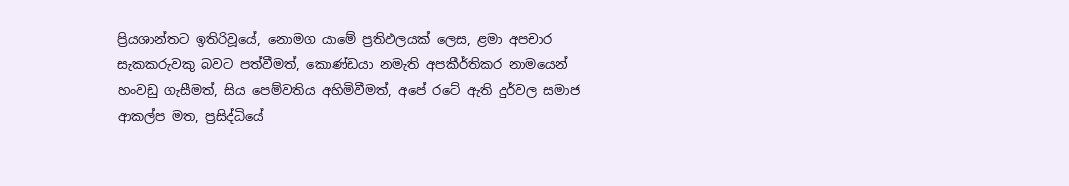ප්‍රියශාන්තට ඉතිරිවූයේ, නොමග යාමේ ප්‍රතිඵලයක් ලෙස, ළමා අපචාර සැකකරුවකු බවට පත්වීමත්, කොණ්ඩයා නමැති අපකීර්තිකර නාමයෙන් හංවඩු ගැසීමත්, සිය පෙම්වතිය අහිමිවීමත්, අපේ රටේ ඇති දුර්වල සමාජ ආකල්ප මත, ප්‍රසිද්ධියේ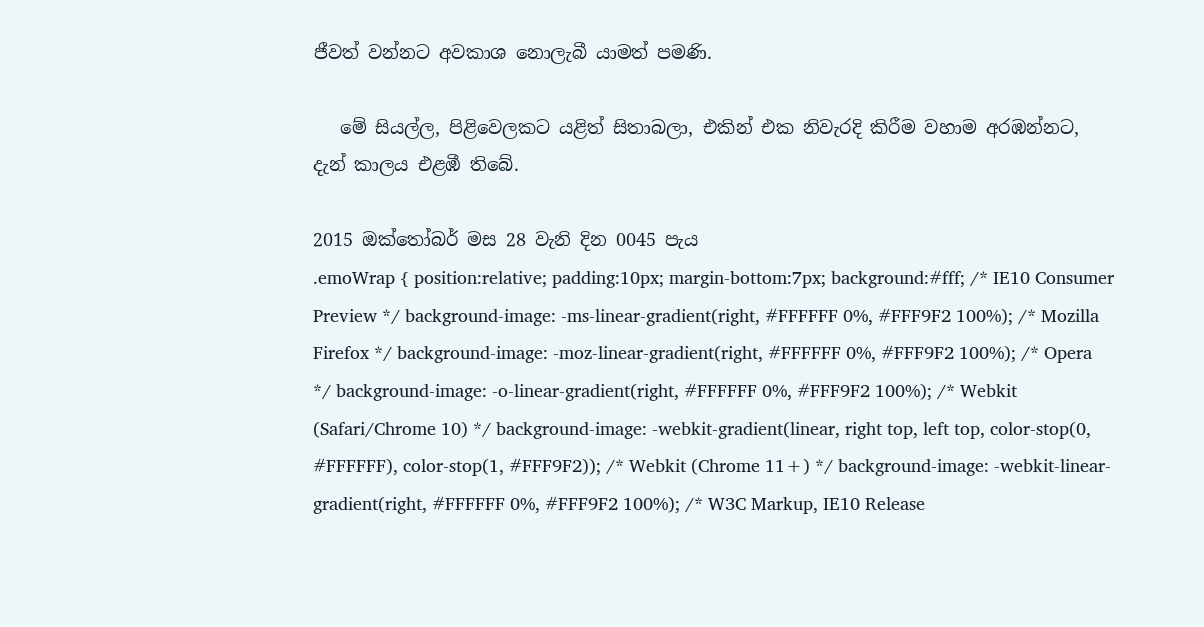ජීවත් වන්නට අවකාශ නොලැබී යාමත් පමණි.

   මේ සියල්ල, පිළිවෙලකට යළිත් සිතාබලා, එකින් එක නිවැරදි කිරීම වහාම අරඹන්නට, දැන් කාලය එළඹී තිබේ.

2015 ඔක්තෝබර් මස 28 වැනි දින 0045 පැය
.emoWrap { position:relative; padding:10px; margin-bottom:7px; background:#fff; /* IE10 Consumer Preview */ background-image: -ms-linear-gradient(right, #FFFFFF 0%, #FFF9F2 100%); /* Mozilla Firefox */ background-image: -moz-linear-gradient(right, #FFFFFF 0%, #FFF9F2 100%); /* Opera */ background-image: -o-linear-gradient(right, #FFFFFF 0%, #FFF9F2 100%); /* Webkit (Safari/Chrome 10) */ background-image: -webkit-gradient(linear, right top, left top, color-stop(0, #FFFFFF), color-stop(1, #FFF9F2)); /* Webkit (Chrome 11+) */ background-image: -webkit-linear-gradient(right, #FFFFFF 0%, #FFF9F2 100%); /* W3C Markup, IE10 Release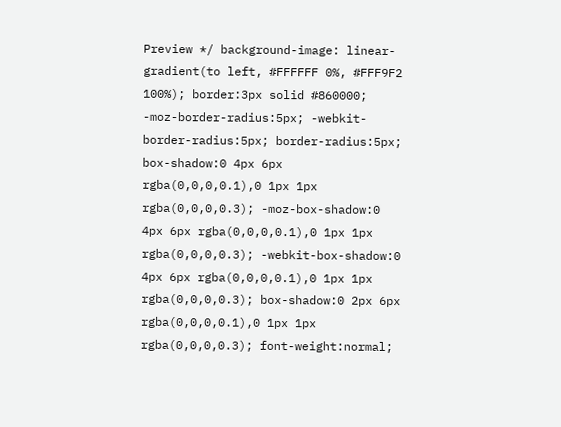Preview */ background-image: linear-gradient(to left, #FFFFFF 0%, #FFF9F2 100%); border:3px solid #860000; -moz-border-radius:5px; -webkit-border-radius:5px; border-radius:5px; box-shadow:0 4px 6px rgba(0,0,0,0.1),0 1px 1px rgba(0,0,0,0.3); -moz-box-shadow:0 4px 6px rgba(0,0,0,0.1),0 1px 1px rgba(0,0,0,0.3); -webkit-box-shadow:0 4px 6px rgba(0,0,0,0.1),0 1px 1px rgba(0,0,0,0.3); box-shadow:0 2px 6px rgba(0,0,0,0.1),0 1px 1px rgba(0,0,0,0.3); font-weight:normal;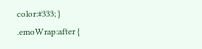color:#333; } .emoWrap:after {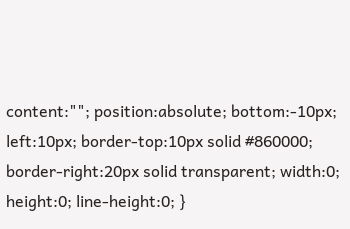content:""; position:absolute; bottom:-10px; left:10px; border-top:10px solid #860000; border-right:20px solid transparent; width:0; height:0; line-height:0; }